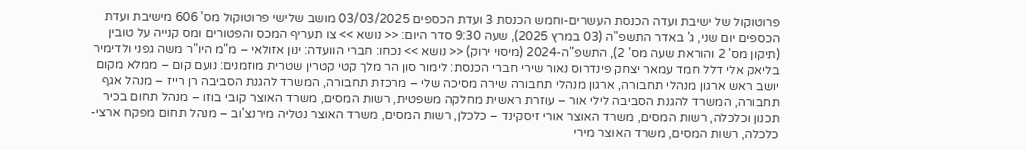פרוטוקול של ישיבת ועדה הכנסת העשרים-וחמש הכנסת 3 ועדת הכספים 03/03/2025 מושב שלישי פרוטוקול מס' 606 מישיבת ועדת הכספים יום שני, ג' באדר התשפ"ה (03 במרץ 2025), שעה 9:30 סדר היום: << נושא >> צו תעריף המכס והפטורים ומס קנייה על טובין (תיקון מס' 2 והוראת שעה מס' 2), התשפ"ה-2024 (מיסוי ירוק) << נושא >> נכחו: חברי הוועדה: ינון אזולאי – מ"מ היו"ר משה גפני ולדימיר בליאק אלי דלל חמד עמאר יצחק פינדרוס נאור שירי חברי הכנסת: לימור סון הר מלך קטי קטרין שטרית מוזמנים: נועם קום – ממלא מקום יושב ראש ארגון מנהלי תחבורה, ארגון מנהלי תחבורה שירה מסיכה שלי – מרכזת תחבורה, המשרד להגנת הסביבה רן רייז – מנהל אגף תחבורה, המשרד להגנת הסביבה לילי אור – עוזרת ראשית מחלקה משפטית, רשות המסים, משרד האוצר קובי בוזו – מנהל תחום בכיר תכנון וכלכלה, רשות המסים, משרד האוצר אורי זיסקינד – כלכלן, רשות המסים, משרד האוצר נטליה מירנצ'וב – מנהל תחום מפקח ארצי-כלכלה, רשות המסים, משרד האוצר מירי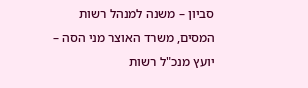סביון – משנה למנהל רשות המסים, משרד האוצר מני הסה – יועץ מנכ"ל רשות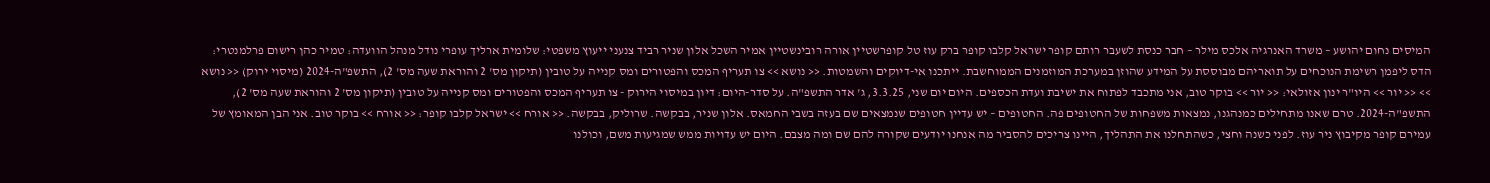המיסים נחום יהושע – משרד האנרגיה אלכס מילר – חבר כנסת לשעבר רותם קופר ישראל קלבו קופר ברק עוז טל קופרשטיין אורה רובינשטיין אמיר השכל אלון שניר רביד צנעני ייעוץ משפטי: שלומית ארליך עופרי נודל מנהל הוועדה: טמיר כהן רישום פרלמנטרי: הדס ליפמן רשימת הנוכחים על תואריהם מבוססת על המידע שהוזן במערכת המוזמנים הממוחשבת. ייתכנו אי-דיוקים והשמטות. << נושא >> צו תעריף המכס והפטורים ומס קנייה על טובין (תיקון מס' 2 והוראת שעה מס' 2), התשפ"ה-2024 (מיסוי ירוק) << נושא >> << יור >> היו"ר ינון אזולאי: << יור >> בוקר טוב, אני מתכבד לפתוח את ישיבת ועדת הכספים. היום יום שני, 3.3.25, ג' אדר התשפ"ה. על סדר-היום: דיון במיסוי הירוק - צו תעריף המכס והפטורים ומס קנייה על טובין (תיקון מס' 2 והוראת שעה מס' 2), התשפ"ה-2024. טרם שאנו מתחילים כמנהגנו, נמצאות משפחות של החטופים פה. החטופים – יש עדיין חטופים שנמצאים שם בעזה בשבי החמאס. אלון שניר, בבקשה. שרוליק, בבקשה. << אורח >> ישראל קלבו קופר: << אורח >> בוקר טוב. אני הבן המאומץ של עמירם קופר מקיבוץ ניר עוז. לפני כשנה וחצי, כשהתחלנו את התהליך, היינו צריכים להסביר מה אנחנו יודעים שקורה להם שם ומה מצבם. היום יש עדויות ממש שמגיעות משם, וכולנו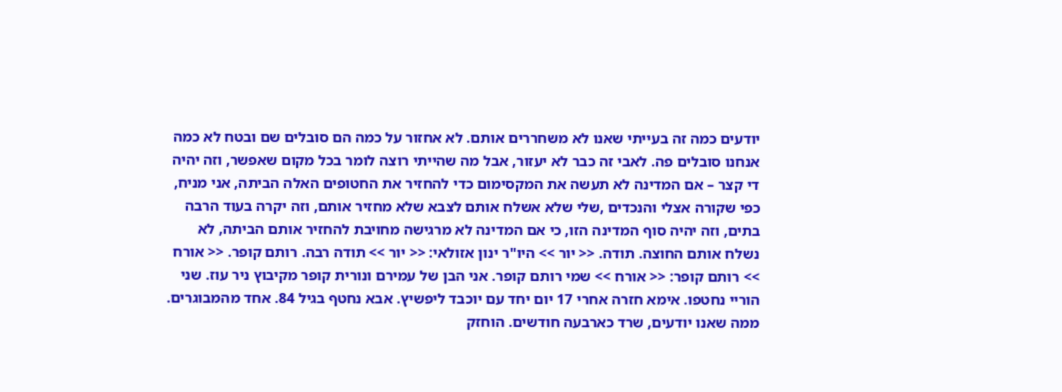יודעים כמה זה בעייתי שאנו לא משחררים אותם. לא אחזור על כמה הם סובלים שם ובטח לא כמה אנחנו סובלים פה. לאבי זה כבר לא יעזור, אבל מה שהייתי רוצה לומר בכל מקום שאפשר, וזה יהיה די קצר – אם המדינה לא תעשה את המקסימום כדי להחזיר את החטופים האלה הביתה, אני מניח, כפי שקורה אצלי והנכדים ,שלי שלא אשלח אותם לצבא שלא מחזיר אותם, וזה יקרה בעוד הרבה בתים, וזה יהיה סוף המדינה הזו, כי אם המדינה לא מרגישה מחויבת להחזיר אותם הביתה, לא נשלח אותם החוצה. תודה. << יור >> היו"ר ינון אזולאי: << יור >> תודה רבה. רותם קופר. << אורח >> רותם קופר: << אורח >> שמי רותם קופר. אני הבן של עמירם ונורית קופר מקיבוץ ניר עוז. שני הוריי נחטפו. אימא חזרה אחרי 17 יום יחד עם יוכבד ליפשיץ. אבא נחטף בגיל 84. אחד מהמבוגרים. ממה שאנו יודעים, שרד כארבעה חודשים. הוחזק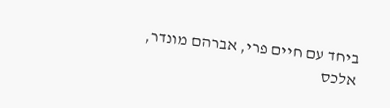ביחד עם חיים פרי, אברהם מונדר, אלכס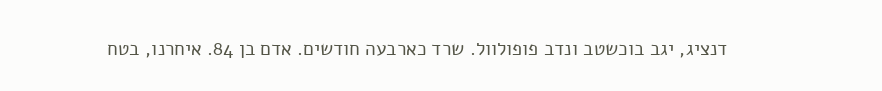דנציג, יגב בוכשטב ונדב פופולוול. שרד כארבעה חודשים. אדם בן 84. איחרנו, בטח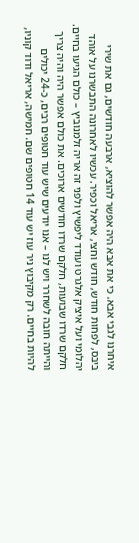איחרנו לגבי אבא. כי את אבא היה אפשר להוציא, ארבעה חודשים, גם את שירי ביבס, לפחות חודש, חודש וחצי, אריאל וכפיר. עכשיו לאחרונה התבשרנו על אוהד יהלומי ועל איציק אלגרט ועודד ליפשיץ ולפני זה אריה זלמנוביץ – כולם הגיעו בחיים. חלקם שרדו שבועות, חלקם שרדו חודשים ארוכים. את כולם אפשר היה והיה צריך והייתה חובה לשחרר ויש לנו – אנו יודעים שיש עוד חטופים רבים, כ-24 יכולים להיות בחיים. רק מקיבוץ ניר עוז יש עוד 14 חטופים שם. חמישה, אריאל ודוד קוניו,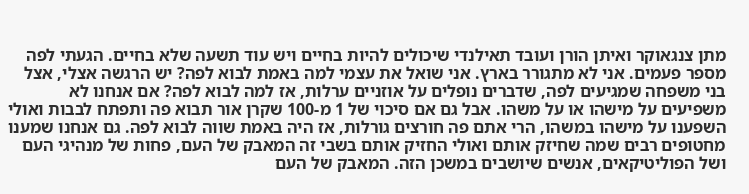מתן צנגאוקר ואיתן הורן ועובד תאילנדי שיכולים להיות בחיים ויש עוד תשעה שלא בחיים. הגעתי לפה מספר פעמים. אני לא מתגורר בארץ. אני שואל את עצמי למה באמת לבוא לפה? יש הרגשה אצלי, אצל בני משפחה שמגיעים לפה, שדברים נופלים על אוזניים ערלות, אז למה לבוא לפה? אם אנחנו לא משפיעים על מישהו או על משהו. אבל גם אם סיכוי של 1 מ-100 שקרן אור תבוא פה ותפתח לבבות ואולי השפענו על מישהו במשהו, הרי אתם פה חורצים גורלות, אז היה באמת שווה לבוא לפה. גם אנחנו שמענו מחטופים רבים שמה שחיזק אותם ואולי החזיק אותם בשבי זה המאבק של העם, פחות של מנהיגי העם ושל הפוליטיקאים, אנשים שיושבים במשכן הזה. המאבק של העם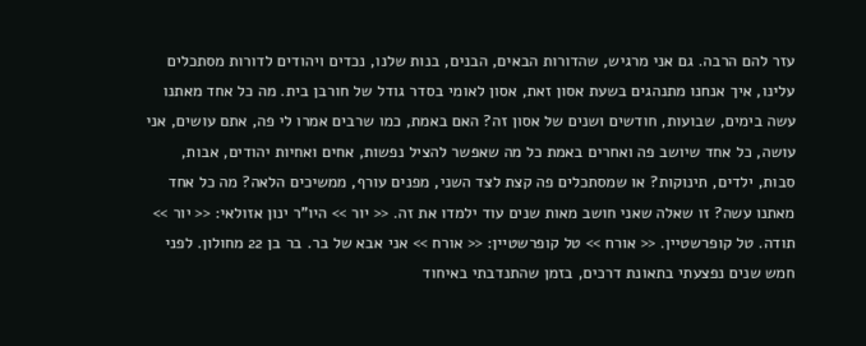עזר להם הרבה. גם אני מרגיש, שהדורות הבאים, הבנים, בנות שלנו, נכדים ויהודים לדורות מסתכלים עלינו, איך אנחנו מתנהגים בשעת אסון זאת, אסון לאומי בסדר גודל של חורבן בית. מה כל אחד מאתנו עשה בימים, שבועות, חודשים ושנים של אסון זה? האם באמת, כמו שרבים אמרו לי פה, אתם עושים, אני עושה, כל אחד שיושב פה ואחרים באמת כל מה שאפשר להציל נפשות, אחים ואחיות יהודים, אבות, סבות, ילדים, תינוקות? או שמסתכלים פה קצת לצד השני, מפנים עורף, ממשיכים הלאה? מה כל אחד מאתנו עשה? זו שאלה שאני חושב מאות שנים עוד ילמדו את זה. << יור >> היו"ר ינון אזולאי: << יור >> תודה. טל קופרשטיין. << אורח >> טל קופרשטיין: << אורח >> אני אבא של בר. בר בן 22 מחולון. לפני חמש שנים נפצעתי בתאונת דרכים, בזמן שהתנדבתי באיחוד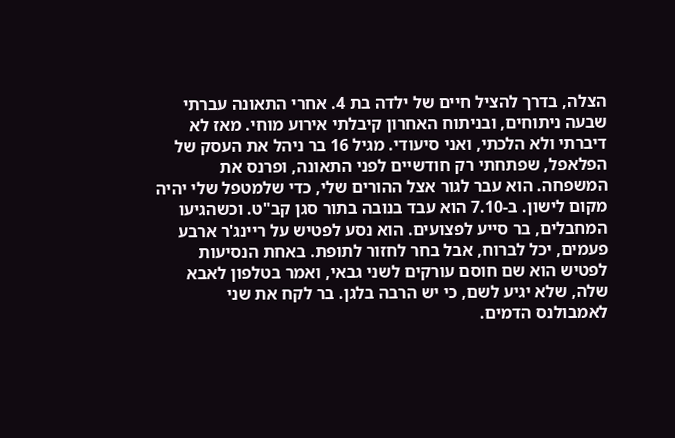הצלה, בדרך להציל חיים של ילדה בת 4. אחרי התאונה עברתי שבעה ניתוחים, ובניתוח האחרון קיבלתי אירוע מוחי. מאז לא דיברתי ולא הלכתי, ואני סיעודי. מגיל 16 בר ניהל את העסק של הפלאפל, שפתחתי רק חודשיים לפני התאונה, ופרנס את המשפחה. הוא עבר לגור אצל ההורים שלי, כדי שלמטפל שלי יהיה מקום לישון. ב-7.10 הוא עבד בנובה בתור סגן קב"ט. וכשהגיעו המחבלים, בר סייע לפצועים. הוא נסע לפטיש על ריינג'ר ארבע פעמים, יכל לברוח, אבל בחר לחזור לתופת. באחת הנסיעות לפטיש הוא שם חוסם עורקים לשני גבאי, ואמר בטלפון לאבא שלה, שלא יגיע לשם, כי יש הרבה בלגן. בר לקח את שני לאמבולנס הדמים.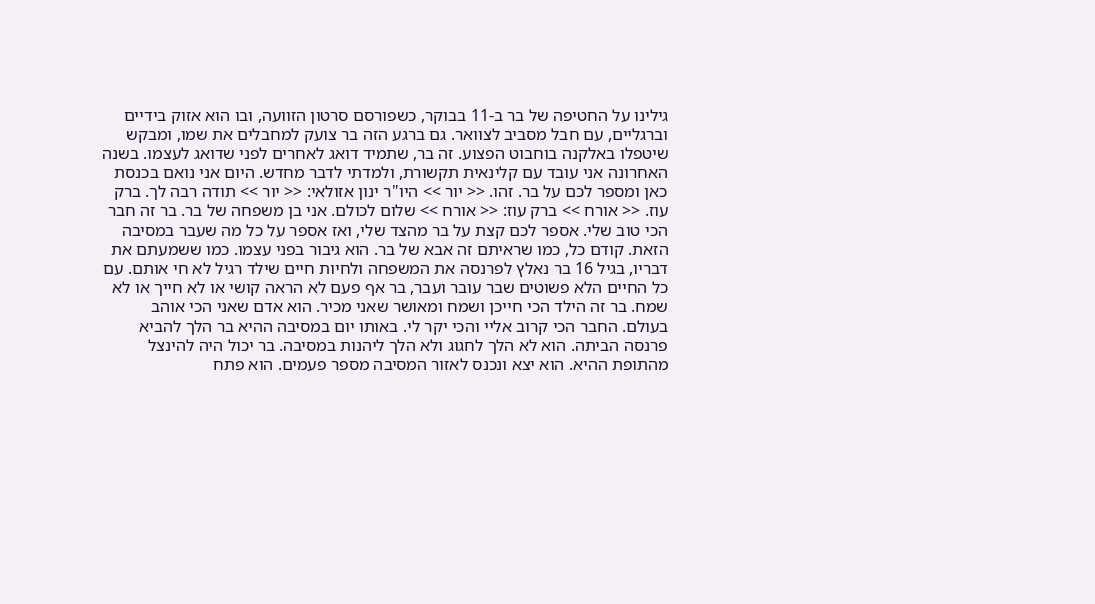גילינו על החטיפה של בר ב-11 בבוקר, כשפורסם סרטון הזוועה, ובו הוא אזוק בידיים וברגליים, עם חבל מסביב לצוואר. גם ברגע הזה בר צועק למחבלים את שמו, ומבקש שיטפלו באלקנה בוחבוט הפצוע. זה בר, שתמיד דואג לאחרים לפני שדואג לעצמו. בשנה האחרונה אני עובד עם קלינאית תקשורת, ולמדתי לדבר מחדש. היום אני נואם בכנסת כאן ומספר לכם על בר. זהו. << יור >> היו"ר ינון אזולאי: << יור >> תודה רבה לך. ברק עוז. << אורח >> ברק עוז: << אורח >> שלום לכולם. אני בן משפחה של בר. בר זה חבר הכי טוב שלי. אספר לכם קצת על בר מהצד שלי, ואז אספר על כל מה שעבר במסיבה הזאת. קודם כל, כמו שראיתם זה אבא של בר. הוא גיבור בפני עצמו. כמו ששמעתם את דבריו, בגיל 16 בר נאלץ לפרנסה את המשפחה ולחיות חיים שילד רגיל לא חי אותם. עם כל החיים הלא פשוטים שבר עובר ועבר, בר אף פעם לא הראה קושי או לא חייך או לא שמח. בר זה הילד הכי חייכן ושמח ומאושר שאני מכיר. הוא אדם שאני הכי אוהב בעולם. החבר הכי קרוב אליי והכי יקר לי. באותו יום במסיבה ההיא בר הלך להביא פרנסה הביתה. הוא לא הלך לחגוג ולא הלך ליהנות במסיבה. בר יכול היה להינצל מהתופת ההיא. הוא יצא ונכנס לאזור המסיבה מספר פעמים. הוא פתח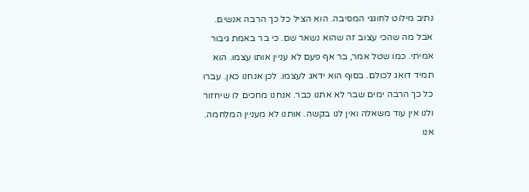נתיב מילוט לחוגגי המסיבה. הוא הציל כל כך הרבה אנשים. אבל מה שהכי עצוב זה שהוא נשאר שם. כי בר באמת גיבור אמיתי. כמו שטל אמר, בר אף פעם לא עניין אותו עצמו. הוא תמיד דואג לכולם. בסוף הוא ידאג לעצמו. לכן אנחנו כאן. עברו כל כך הרבה ימים שבר לא אתנו כבר. אנחנו מחכים לו שיחזור ולנו אין עוד משאלה ואין לנו בקשה. אותנו לא מעניין המלחמה. אנו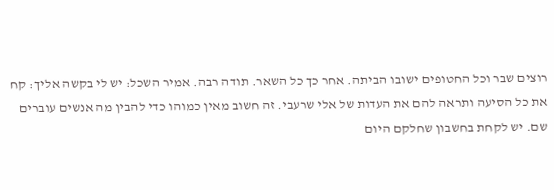רוצים שבר וכל החטופים ישובו הביתה. אחר כך כל השאר. תודה רבה. אמיר השכל: יש לי בקשה אליך: קח את כל הסיעה ותראה להם את העדות של אלי שרעבי. זה חשוב מאין כמוהו כדי להבין מה אנשים עוברים שם. יש לקחת בחשבון שחלקם היום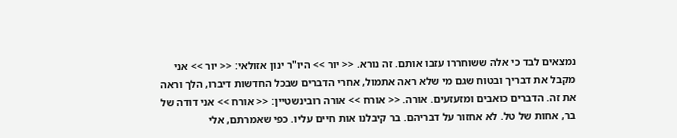נמצאים לבד כי אלה ששוחררו עזבו אותם. זה נורא. << יור >> היו"ר ינון אזולאי: << יור >> אני מקבל את דבריך ובטוח שגם מי שלא ראה אתמול, אחרי הדברים שבכל החדשות דיברו, הלך וראה את זה. הדברים כואבים ומזעזעים. אורה. << אורח >> אורה רובינשטיין: << אורח >> אני דודה של בר, אחות של טל. לא אחזור על דבריהם. בר קיבלנו אות חיים עליו. כפי שאמרתם, אלי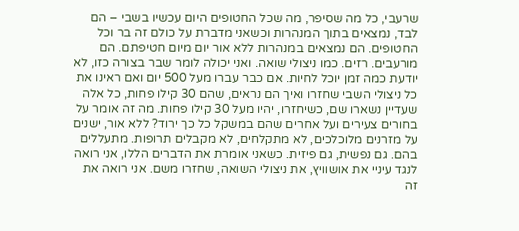שרעבי, כל מה שסיפר, מה שכל החטופים היום עכשיו בשבי – הם לבד, נמצאים בתוך המנהרות וכשאני מדברת על כולם זה בר וכל החטופים. הם נמצאים במנהרות ללא אור יום מיום חטיפתם. הם מורעבים. רזים. כמו ניצולי שואה. ואני יכולה לומר שבר בצורה כזו, לא יודעת כמה זמן יוכל לחיות. אם כבר עברו מעל 500 יום ואם ראינו את כל ניצולי השבי שחזרו ואיך הם נראים, שהם 30 קילו פחות, כל אלה שעדיין נשארו שם, כשיחזרו, יהיו מעל 30 קילו פחות. מה זה אומר על בחורים צעירים ועל אחרים שהם במשקל כל כך ירוד? ללא אור, ישנים על מזרנים מלוכלכים, לא מתקלחים, לא מקבלים תרופות. מתעללים בהם. גם נפשית, גם פיזית. כשאני אומרת את הדברים הללו, אני רואה לנגד עיניי את אושוויץ, את ניצולי השואה, שחזרו משם. אני רואה את זה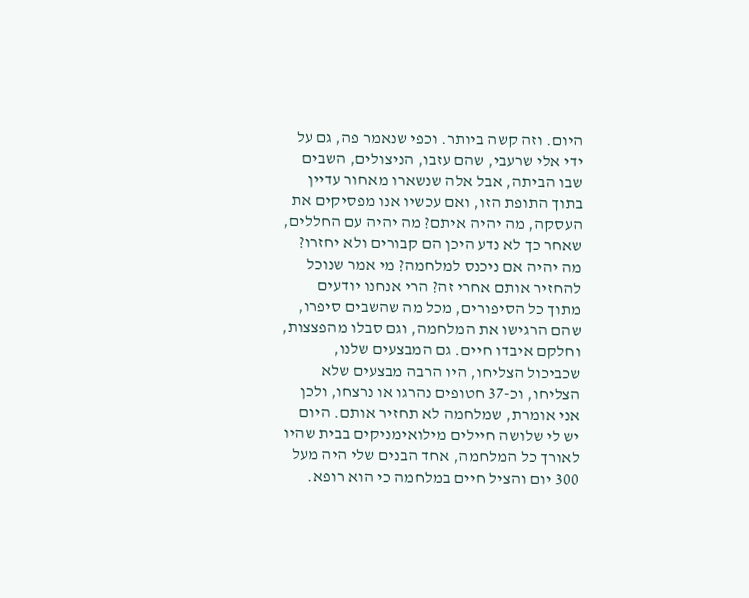היום. וזה קשה ביותר. וכפי שנאמר פה, גם על ידי אלי שרעבי, שהם עזבו, הניצולים, השבים שבו הביתה, אבל אלה שנשארו מאחור עדיין בתוך התופת הזו, ואם עכשיו אנו מפסיקים את העסקה, מה יהיה איתם? מה יהיה עם החללים, שאחר כך לא נדע היכן הם קבורים ולא יחזרו? מה יהיה אם ניכנס למלחמה? מי אמר שנוכל להחזיר אותם אחרי זה? הרי אנחנו יודעים מתוך כל הסיפורים, מכל מה שהשבים סיפרו, שהם הרגישו את המלחמה, וגם סבלו מהפצצות, וחלקם איבדו חיים. גם המבצעים שלנו, שכביכול הצליחו, היו הרבה מבצעים שלא הצליחו, וכ-37 חטופים נהרגו או נרצחו, ולכן אני אומרת, שמלחמה לא תחזיר אותם. היום יש לי שלושה חיילים מילואימניקים בבית שהיו לאורך כל המלחמה, אחד הבנים שלי היה מעל 300 יום והציל חיים במלחמה כי הוא רופא.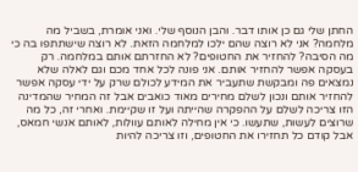החתן שלי גם כן אותו דבר. והבן הנוסף שלי. ואני אומרת, בשביל מה מלחמה? אני לא רוצה שהם ילכו למלחמה הזאת. לא רוצה שישתתפו בה כי מה הסיבה? להחזיר את החטופים? לא החזרתם אותם במלחמה. רק בעסקה אפשר להחזיר אותם. אני פונה לכל אחד מכם וגם לאלה שלא נמצאים פה ומבקשת שתעביר את המידע לכולם שרק על ידי עסקה אפשר להחזיר אותם ונכון לשלם מחירים מאוד כואבים אבל זה המחיר שהמדינה הזו צריכה לשלם על ההפקרה שהייתה ועל זו שקיימת. ואחרי זה, כל מה שרוצים לעשות, שתעשו. כי אין מחילה לאותם עוולות, לאותם אנשי חמאס, אבל קודם כל תחזירו את החטופים, וזו צריכה להיות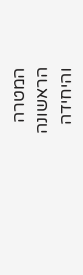המטרה הראשונה והיחידה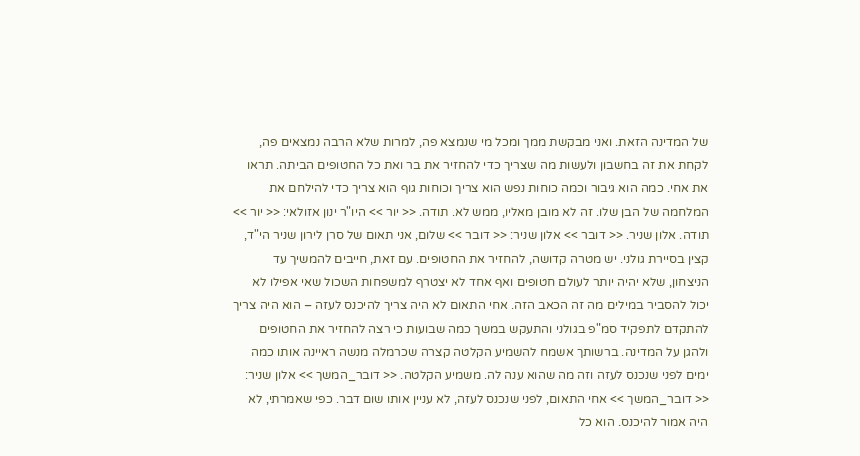של המדינה הזאת. ואני מבקשת ממך ומכל מי שנמצא פה, למרות שלא הרבה נמצאים פה, לקחת את זה בחשבון ולעשות מה שצריך כדי להחזיר את בר ואת כל החטופים הביתה. תראו את אחי. כמה הוא גיבור וכמה כוחות נפש הוא צריך וכוחות גוף הוא צריך כדי להילחם את המלחמה של הבן שלו. זה לא מובן מאליו, ממש לא. תודה. << יור >> היו"ר ינון אזולאי: << יור >> תודה. אלון שניר. << דובר >> אלון שניר: << דובר >> שלום, אני תאום של סרן לירון שניר הי"ד, קצין בסיירת גולני. יש מטרה קדושה, להחזיר את החטופים. עם זאת, חייבים להמשיך עד הניצחון, שלא יהיה יותר לעולם חטופים ואף אחד לא יצטרף למשפחות השכול שאי אפילו לא יכול להסביר במילים מה זה הכאב הזה. אחי התאום לא היה צריך להיכנס לעזה – הוא היה צריך להתקדם לתפקיד סמ"פ בגולני והתעקש במשך כמה שבועות כי רצה להחזיר את החטופים ולהגן על המדינה. ברשותך אשמח להשמיע הקלטה קצרה שכרמלה מנשה ראיינה אותו כמה ימים לפני שנכנס לעזה וזה מה שהוא ענה לה. משמיע הקלטה. << דובר_המשך >> אלון שניר: << דובר_המשך >> אחי התאום, לפני שנכנס לעזה, לא עניין אותו שום דבר. כפי שאמרתי, לא היה אמור להיכנס. הוא כל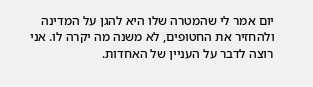יום אמר לי שהמטרה שלו היא להגן על המדינה ולהחזיר את החטופים, לא משנה מה יקרה לו. אני רוצה לדבר על העניין של האחדות.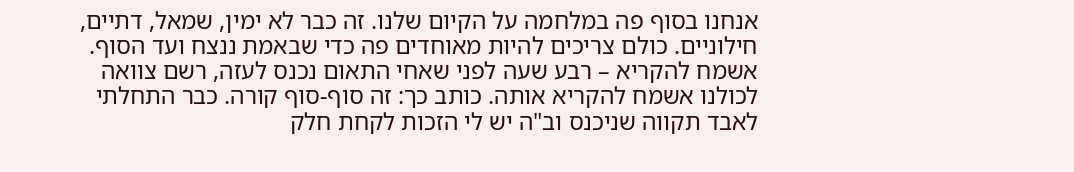אנחנו בסוף פה במלחמה על הקיום שלנו. זה כבר לא ימין, שמאל, דתיים, חילוניים. כולם צריכים להיות מאוחדים פה כדי שבאמת ננצח ועד הסוף. אשמח להקריא – רבע שעה לפני שאחי התאום נכנס לעזה, רשם צוואה לכולנו אשמח להקריא אותה. כותב כך: זה סוף-סוף קורה. כבר התחלתי לאבד תקווה שניכנס וב"ה יש לי הזכות לקחת חלק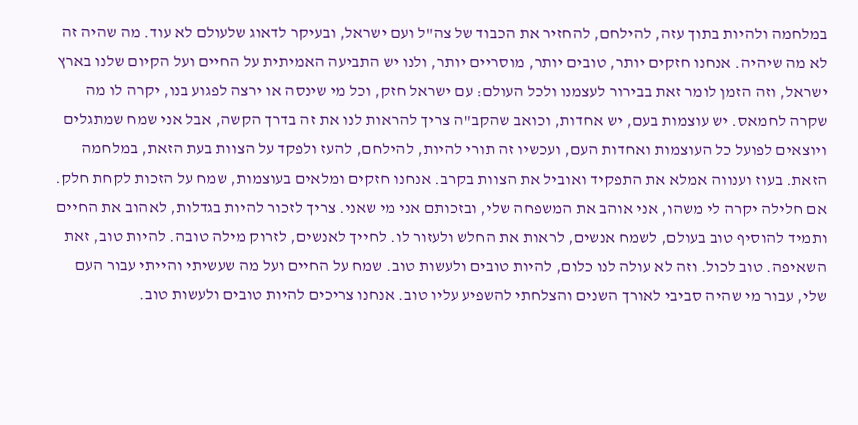במלחמה ולהיות בתוך עזה, להילחם, להחזיר את הכבוד של צה"ל ועם ישראל, ובעיקר לדאוג שלעולם לא עוד. מה שהיה זה לא מה שיהיה. אנחנו חזקים יותר, טובים יותר, מוסריים יותר, ולנו יש התביעה האמיתית על החיים ועל הקיום שלנו בארץ ישראל, וזה הזמן לומר זאת בבירור לעצמנו ולכל העולם: עם ישראל חזק, וכל מי שינסה או ירצה לפגוע בנו, יקרה לו מה שקרה לחמאס. יש עוצמות בעם, יש אחדות, וכואב שהקב"ה צריך להראות לנו את זה בדרך הקשה, אבל אני שמח שמתגלים ויוצאים לפועל כל העוצמות ואחדות העם, ועכשיו זה תורי להיות, להילחם, להעז ולפקד על הצוות בעת הזאת, במלחמה הזאת. בעוז וענווה אמלא את התפקיד ואוביל את הצוות בקרב. אנחנו חזקים ומלאים בעוצמות, שמח על הזכות לקחת חלק. אם חלילה יקרה לי משהו, אני אוהב את המשפחה שלי, ובזכותם אני מי שאני. צריך לזכור להיות בגדלות, לאהוב את החיים ותמיד להוסיף טוב בעולם, לשמח אנשים, לראות את החלש ולעזור לו. לחייך לאנשים, לזרוק מילה טובה. להיות טוב, זאת השאיפה. טוב לכול. וזה לא עולה לנו כלום, להיות טובים ולעשות טוב. שמח על החיים ועל מה שעשיתי והייתי עבור העם שלי, עבור מי שהיה סביבי לאורך השנים והצלחתי להשפיע עליו טוב. אנחנו צריכים להיות טובים ולעשות טוב.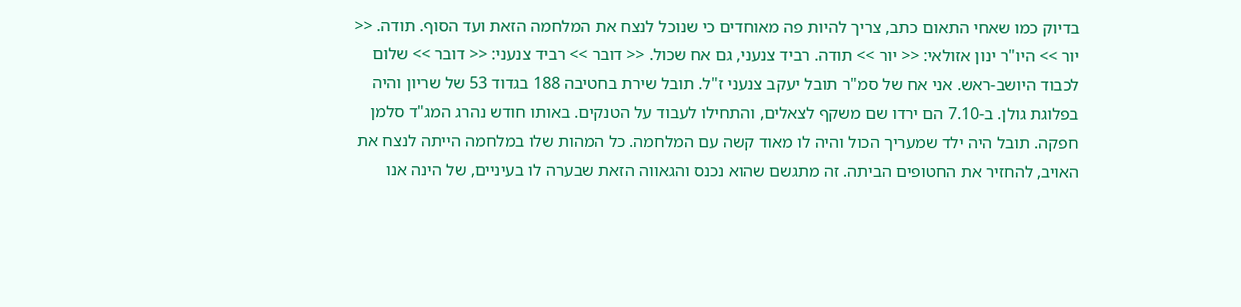בדיוק כמו שאחי התאום כתב, צריך להיות פה מאוחדים כי שנוכל לנצח את המלחמה הזאת ועד הסוף. תודה. << יור >> היו"ר ינון אזולאי: << יור >> תודה. רביד צנעני, גם אח שכול. << דובר >> רביד צנעני: << דובר >> שלום לכבוד היושב-ראש. אני אח של סמ"ר תובל יעקב צנעני ז"ל. תובל שירת בחטיבה 188 בגדוד 53 של שריון והיה בפלוגת גולן. ב-7.10 הם ירדו שם משקף לצאלים, והתחילו לעבוד על הטנקים. באותו חודש נהרג המג"ד סלמן חפקה. תובל היה ילד שמעריך הכול והיה לו מאוד קשה עם המלחמה. כל המהות שלו במלחמה הייתה לנצח את האויב, להחזיר את החטופים הביתה. זה מתגשם שהוא נכנס והגאווה הזאת שבערה לו בעיניים, של הינה אנו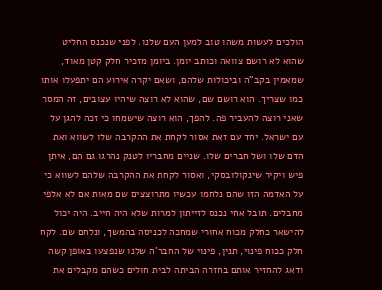הולכים לעשות משהו טוב למען העם שלנו. לפני שנכנס החליט שהוא לא רושם צוואה וכותב יומן. ביומן מזכיר חלק קטן מאוד, שמאמין בקב"ה וביכולות שלהם, ושאם יקרה אירוע הם יתפעלו אותו כמו שצריך. הוא רושם שם, שהוא לא רוצה שיהיו עצובים, זה המסר שאני רוצה להעביר פה. להפך, הוא רוצה שישמחו כי זכה להגן על עם ישראל. יחד עם זאת אסור לקחת את ההקרבה שלו לשווא ואת הדם שלו ושל חברים שלו. שניים מחבריו לטנק נהרגו גם הם, איתן פיש ויקיר שינקולובסקי, ואסור לקחת את ההקרבה שלהם לשווא כי על האדמה הזו שהם נלחמו עכשיו מתרוצצים שם מאות אם לא אלפי מחבלים. תובל אחי נכנס לזייתון למרות שלא היה חייב. היה יכול להישאר כחלק מכוח אחורי שמחכה לכניסה בהמשך, ונלחם שם. לקח חלק ככוח פינוי, תנין, פינוי של החבר'ה שלנו שנפצעו באופן קשה ודאג להחזיר אותם בחזרה הביתה לבית חולים כשהם מקבלים את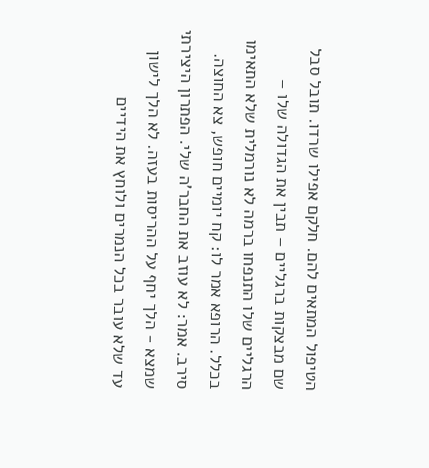הטיפול המתאים להם. חלקם אפילו שרדו. תובל סבל שם מבצקות ברגליים – תבין את הגדולה שלו – הרגליים שלו התנפחו ברמה לא נורמלית שלא התאימו בכלל. הרופא אמר לו: קח יומיים חופש, צא החוצה. סירב. אמר: לא עוזב את החבר'ה שלי. הפתרון היצירתי שמצא - הלך יחף על ההריסות בעזה. לא הלך לישון עד שלא עובר בכל הנמרים ולוחץ את הידיים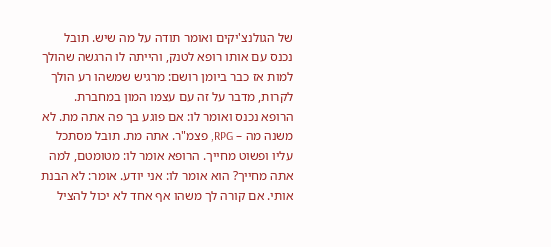של הגולנצ'יקים ואומר תודה על מה שיש. תובל נכנס עם אותו רופא לטנק, והייתה לו הרגשה שהולך למות אז כבר ביומן רושם: מרגיש שמשהו רע הולך לקרות, מדבר על זה עם עצמו המון במחברת. הרופא נכנס ואומר לו: אם פוגע בך פה אתה מת. לא משנה מה – RPG, פצמ"ר. אתה מת. תובל מסתכל עליו ופשוט מחייך. הרופא אומר לו: מטומטם, למה אתה מחייך? הוא אומר לו: אני יודע. אומר: לא הבנת אותי. אם קורה לך משהו אף אחד לא יכול להציל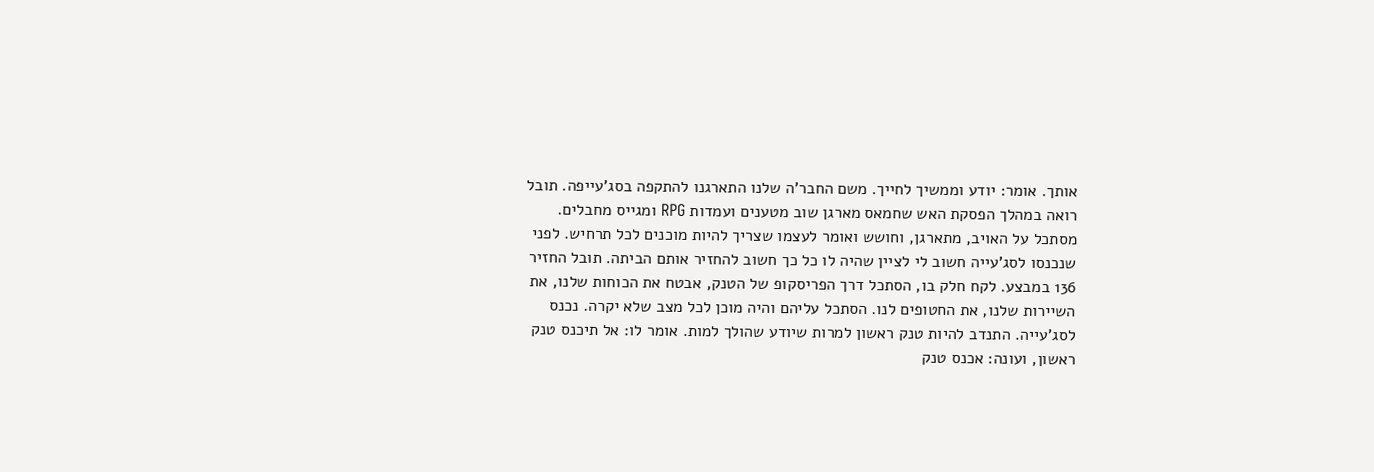אותך. אומר: יודע וממשיך לחייך. משם החבר'ה שלנו התארגנו להתקפה בסג'עייפה. תובל רואה במהלך הפסקת האש שחמאס מארגן שוב מטענים ועמדות RPG ומגייס מחבלים. מסתכל על האויב, מתארגן, וחושש ואומר לעצמו שצריך להיות מוכנים לכל תרחיש. לפני שנכנסו לסג'עייה חשוב לי לציין שהיה לו כל כך חשוב להחזיר אותם הביתה. תובל החזיר 136 במבצע. לקח חלק בו, הסתכל דרך הפריסקופ של הטנק, אבטח את הכוחות שלנו, את השיירות שלנו, את החטופים לנו. הסתכל עליהם והיה מוכן לכל מצב שלא יקרה. נכנס לסג'עייה. התנדב להיות טנק ראשון למרות שיודע שהולך למות. אומר לו: אל תיכנס טנק ראשון, ועונה: אכנס טנק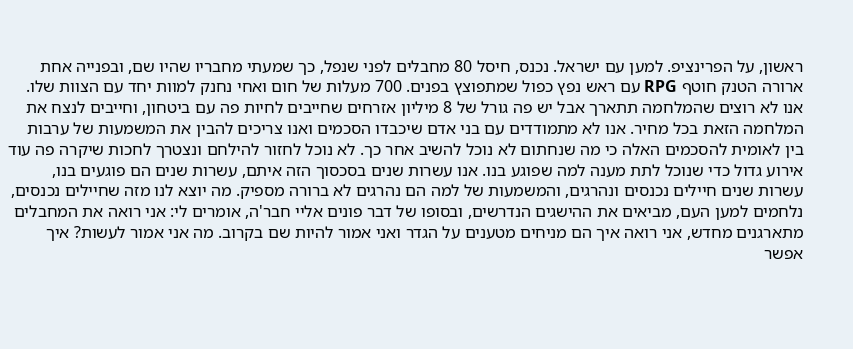ראשון, על הפרינציפ. למען עם ישראל. נכנס, חיסל 80 מחבלים לפני שנפל, כך שמעתי מחבריו שהיו שם, ובפנייה אחת ארורה הטנק חוטף RPG עם ראש נפץ כפול שמתפוצץ בפנים. 700 מעלות של חום ואחי נחנק למוות יחד עם הצוות שלו. אנו לא רוצים שהמלחמה תתארך אבל יש פה גורל של 8 מיליון אזרחים שחייבים לחיות פה עם ביטחון, וחייבים לנצח את המלחמה הזאת בכל מחיר. אנו לא מתמודדים עם בני אדם שיכבדו הסכמים ואנו צריכים להבין את המשמעות של ערבות בין לאומית להסכמים האלה כי מה שנחתום לא נוכל להשיב אחר כך. לא נוכל לחזור להילחם ונצטרך לחכות שיקרה פה עוד אירוע גדול כדי שנוכל לתת מענה למה שפוגע בנו. אנו עשרות שנים בסכסוך הזה איתם, עשרות שנים הם פוגעים בנו, עשרות שנים חיילים נכנסים ונהרגים, והמשמעות של למה הם נהרגים לא ברורה מספיק. מה יוצא לנו מזה שחיילים נכנסים, נלחמים למען העם, מביאים את ההישגים הנדרשים, ובסופו של דבר פונים אליי חבר'ה, אומרים לי: אני רואה את המחבלים מתארגנים מחדש, אני רואה איך הם מניחים מטענים על הגדר ואני אמור להיות שם בקרוב. מה אני אמור לעשות? איך אפשר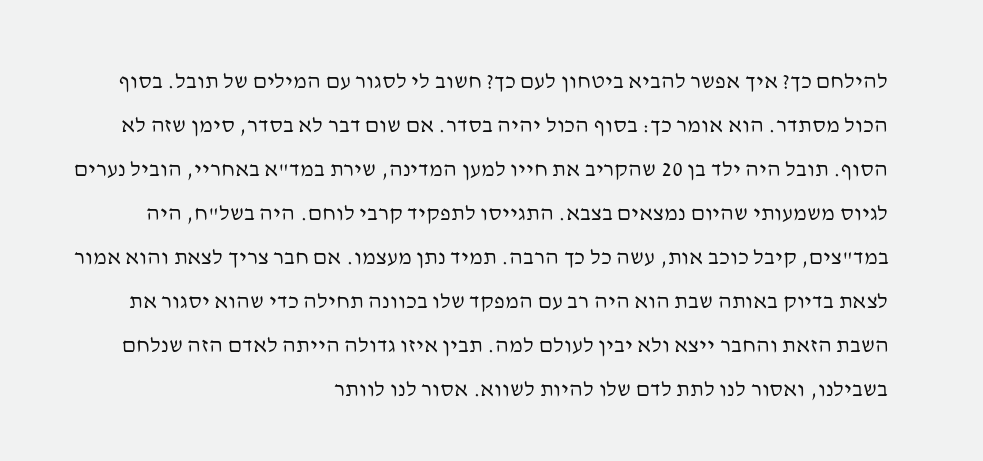להילחם כך? איך אפשר להביא ביטחון לעם כך? חשוב לי לסגור עם המילים של תובל. בסוף הכול מסתדר. הוא אומר כך: בסוף הכול יהיה בסדר. אם שום דבר לא בסדר, סימן שזה לא הסוף. תובל היה ילד בן 20 שהקריב את חייו למען המדינה, שירת במד"א באחריי, הוביל נערים לגיוס משמעותי שהיום נמצאים בצבא. התגייסו לתפקיד קרבי לוחם. היה בשל"ח, היה במד"צים, קיבל כוכב אות, עשה כל כך הרבה. תמיד נתן מעצמו. אם חבר צריך לצאת והוא אמור לצאת בדיוק באותה שבת הוא היה רב עם המפקד שלו בכוונה תחילה כדי שהוא יסגור את השבת הזאת והחבר ייצא ולא יבין לעולם למה. תבין איזו גדולה הייתה לאדם הזה שנלחם בשבילנו, ואסור לנו לתת לדם שלו להיות לשווא. אסור לנו לוותר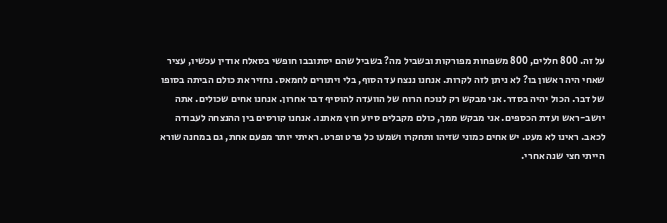על זה. 800 חללים, 800 משפחות מפורקות ובשביל מה? בשביל שהם יסתובבו חופשי בסאלח אודין עכשיו, עציר שאחי היה ראשון בו? לא ניתן לזה לקרות. אנחנו ננצח עד הסוף, בלי ויתורים לחמאס. נחזיר את כולם הביתה בסופו של דבר. הכול יהיה בסדר. אני מבקש רק לנוכח הרוח של הוועדה להוסיף דבר אחרון. אנחנו אחים שכולים. אתה יושב-ראש ועדת הכספים. אני מבקש ממך, כולם מקבלים סיוע חוץ מאתנו. אנחנו קורסים בין ההנצחה לעבודה לכאב. ראינו לא מעט. יש אחים כמוני שזיהו ותחקרו ושמעו כל פרט ופרט. ראיתי יותר מפעם אחת, גם במחנה שורא הייתי חצי שנה אחרי.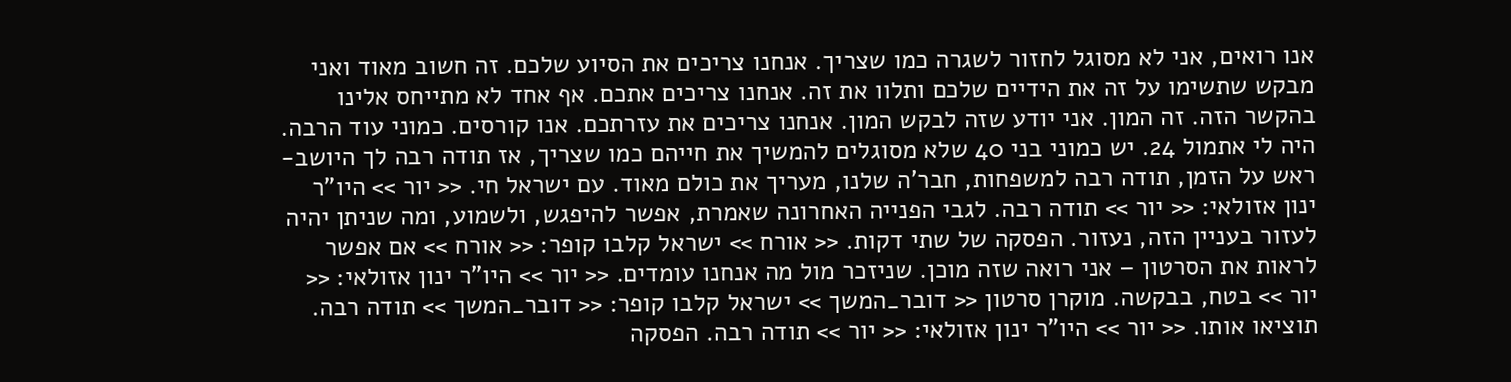אנו רואים, אני לא מסוגל לחזור לשגרה כמו שצריך. אנחנו צריכים את הסיוע שלכם. זה חשוב מאוד ואני מבקש שתשימו על זה את הידיים שלכם ותלוו את זה. אנחנו צריכים אתכם. אף אחד לא מתייחס אלינו בהקשר הזה. זה המון. אני יודע שזה לבקש המון. אנחנו צריכים את עזרתכם. אנו קורסים. כמוני עוד הרבה. היה לי אתמול 24. יש כמוני בני 40 שלא מסוגלים להמשיך את חייהם כמו שצריך, אז תודה רבה לך היושב-ראש על הזמן, תודה רבה למשפחות, חבר'ה שלנו, מעריך את כולם מאוד. עם ישראל חי. << יור >> היו"ר ינון אזולאי: << יור >> תודה רבה. לגבי הפנייה האחרונה שאמרת, אפשר להיפגש, ולשמוע, ומה שניתן יהיה לעזור בעניין הזה, נעזור. הפסקה של שתי דקות. << אורח >> ישראל קלבו קופר: << אורח >> אם אפשר לראות את הסרטון – אני רואה שזה מוכן. שניזכר מול מה אנחנו עומדים. << יור >> היו"ר ינון אזולאי: << יור >> בטח, בבקשה. מוקרן סרטון << דובר_המשך >> ישראל קלבו קופר: << דובר_המשך >> תודה רבה. תוציאו אותו. << יור >> היו"ר ינון אזולאי: << יור >> תודה רבה. הפסקה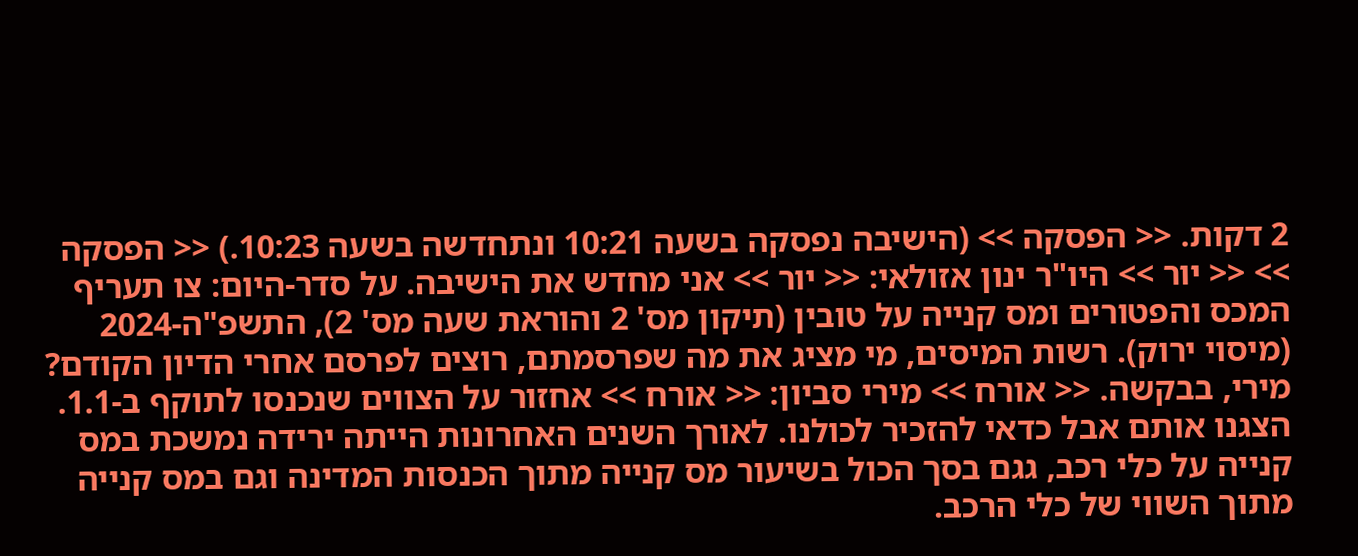2 דקות. << הפסקה >> (הישיבה נפסקה בשעה 10:21 ונתחדשה בשעה 10:23.) << הפסקה >> << יור >> היו"ר ינון אזולאי: << יור >> אני מחדש את הישיבה. על סדר-היום: צו תעריף המכס והפטורים ומס קנייה על טובין (תיקון מס' 2 והוראת שעה מס' 2), התשפ"ה-2024 (מיסוי ירוק). רשות המיסים, מי מציג את מה שפרסמתם, רוצים לפרסם אחרי הדיון הקודם? מירי, בבקשה. << אורח >> מירי סביון: << אורח >> אחזור על הצווים שנכנסו לתוקף ב-1.1. הצגנו אותם אבל כדאי להזכיר לכולנו. לאורך השנים האחרונות הייתה ירידה נמשכת במס קנייה על כלי רכב, גגם בסך הכול בשיעור מס קנייה מתוך הכנסות המדינה וגם במס קנייה מתוך השווי של כלי הרכב.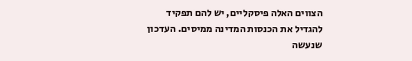הצווים האלה פיסקליים, יש להם תפקיד להגדיל את הכנסות המדינה ממיסים. העדכון שנעשה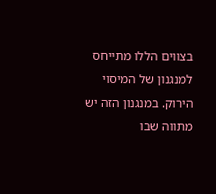בצווים הללו מתייחס למנגנון של המיסוי הירוק. במנגנון הזה יש מתווה שבו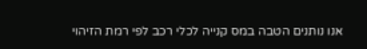אנו נותנים הטבה במס קנייה לכלי רכב לפי רמת הזיהוי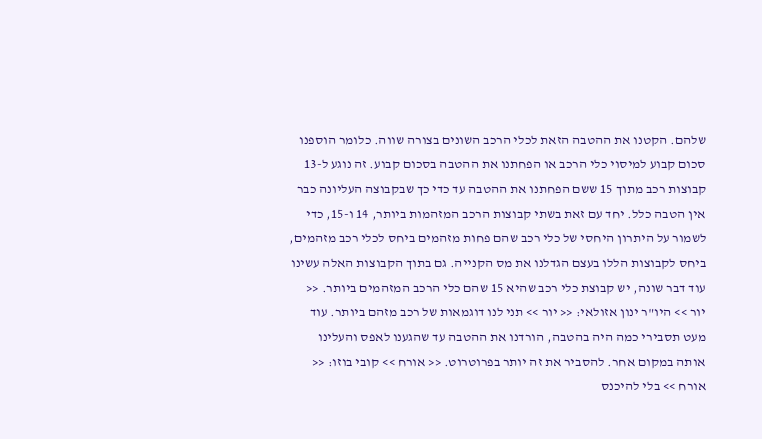שלהם. הקטנו את ההטבה הזאת לכלי הרכב השונים בצורה שווה. כלומר הוספנו סכום קבוע למיסוי כלי הרכב או הפחתנו את ההטבה בסכום קבוע. זה נוגע ל-13 קבוצות רכב מתוך 15 ששם הפחתנו את ההטבה עד כדי כך שבקבוצה העליונה כבר אין הטבה כלל. יחד עם זאת בשתי קבוצות הרכב המזהמות ביותר, 14 ו-15, כדי לשמור על היתרון היחסי של כלי רכב שהם פחות מזהמים ביחס לכלי רכב מזהמים, ביחס לקבוצות הללו בעצם הגדלנו את מס הקנייה. גם בתוך הקבוצות האלה עשינו עוד דבר שונה, יש קבוצת כלי רכב שהיא 15 שהם כלי הרכב המזהמים ביותר. << יור >> היו"ר ינון אזולאי: << יור >> תני לנו דוגמאות של רכב מזהם ביותר. עוד מעט תסבירי כמה היה בהטבה, הורדנו את ההטבה עד שהגענו לאפס והעלינו אותה במקום אחר. להסביר את זה יותר בפרוטרוט. << אורח >> קובי בוזו: << אורח >> בלי להיכנס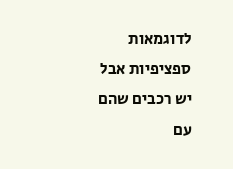לדוגמאות ספציפיות אבל יש רכבים שהם עם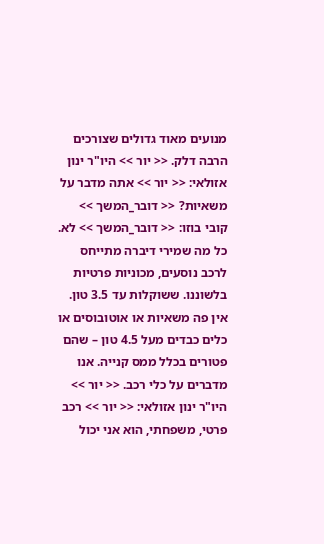מנועים מאוד גדולים שצורכים הרבה דלק. << יור >> היו"ר ינון אזולאי: << יור >> אתה מדבר על משאיות? << דובר_המשך >> קובי בוזו: << דובר_המשך >> לא. כל מה שמירי דיברה מתייחס לרכב נוסעים, מכוניות פרטיות בלשוננו. ששוקלות עד 3.5 טון. אין פה משאיות או אוטובוסים או כלים כבדים מעל 4.5 טון – שהם פטורים בכלל ממס קנייה. אנו מדברים על כלי רכב. << יור >> היו"ר ינון אזולאי: << יור >> רכב פרטי, משפחתי, הוא אני יכול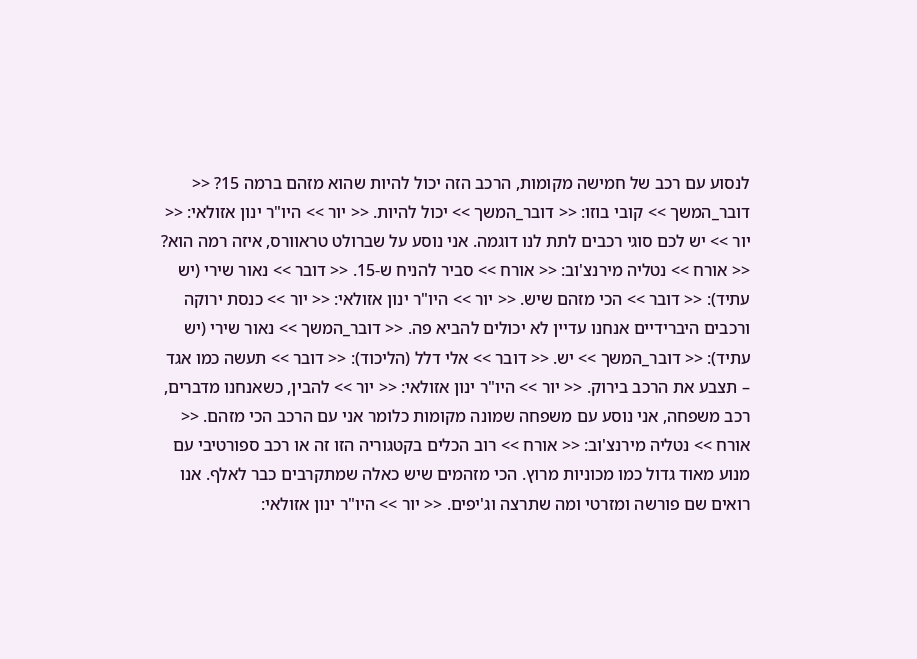לנסוע עם רכב של חמישה מקומות, הרכב הזה יכול להיות שהוא מזהם ברמה 15? << דובר_המשך >> קובי בוזו: << דובר_המשך >> יכול להיות. << יור >> היו"ר ינון אזולאי: << יור >> יש לכם סוגי רכבים לתת לנו דוגמה. אני נוסע על שברולט טראוורס, איזה רמה הוא? << אורח >> נטליה מירנצ'וב: << אורח >> סביר להניח ש-15. << דובר >> נאור שירי (יש עתיד): << דובר >> הכי מזהם שיש. << יור >> היו"ר ינון אזולאי: << יור >> כנסת ירוקה ורכבים היברידיים אנחנו עדיין לא יכולים להביא פה. << דובר_המשך >> נאור שירי (יש עתיד): << דובר_המשך >> יש. << דובר >> אלי דלל (הליכוד): << דובר >> תעשה כמו אגד – תצבע את הרכב בירוק. << יור >> היו"ר ינון אזולאי: << יור >> להבין, כשאנחנו מדברים, רכב משפחה, אני נוסע עם משפחה שמונה מקומות כלומר אני עם הרכב הכי מזהם. << אורח >> נטליה מירנצ'וב: << אורח >> רוב הכלים בקטגוריה הזו זה או רכב ספורטיבי עם מנוע מאוד גדול כמו מכוניות מרוץ. הכי מזהמים שיש כאלה שמתקרבים כבר לאלף. אנו רואים שם פורשה ומזרטי ומה שתרצה וג'יפים. << יור >> היו"ר ינון אזולאי: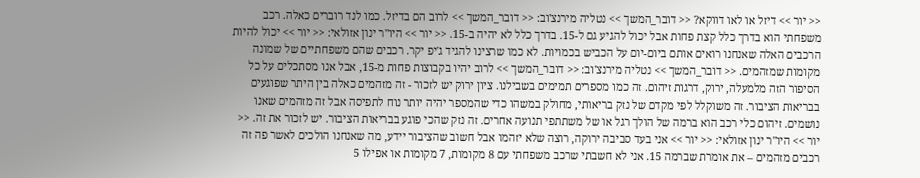<< יור >> דיזל או לאו דווקא? << דובר_המשך >> נטליה מירנצ'וב: << דובר_המשך >> לרוב הם בדיזל. כמו לנד רוברים כאלה. רכב משפחתי הוא בדרך כלל קצת פחות אבל יכול להגיע גם ל-15. בדרך כלל לא יהיה ב-15. << יור >> היו"ר ינון אזולאי: << יור >> יכול להיות הרכבים האלה שאנחנו רואים אותם ביום-יום על הכביש בכמויות. לא כמו שרצינו להגיד ג'יפ יקר. רכבים שהם משפחתיים של שמונה מקומות שמזהמים. << דובר_המשך >> נטליה מירנצ'וב: << דובר_המשך >> לרוב יהיו בקבוצות פחות מ-15, אבל אנו מסתכלים על כל הסיפור הזה מלמעלה, ירוק, דרגות זיהום. זה כמו מספרים תמימים בשבילנו. ציון ירוק יש לזכור - זה מזהמים כאלה בין היתר שפוגעים בבריאות הציבור. זה משוקלל לפי מקדם של נזק בריאותי, מחולק במשהו כדי שהמספר יהיה יותר נוח לתפיסה אבל זה מזהמים שאנו נושמים. זיהום כלי רכב הוא ברמה של הולך רגל או של משתתפי תנועה אחרים. זה נזק שהכי פוגע בבריאות הציבור. יש לזכור את זה. << יור >> היו"ר ינון אזולאי: << יור >> אני בעד סביבה ירוקה, רוצה שלא יזהמו אבל חשוב שהציבור יידע, מה שאנחנו הולכים לאשר פה זה רכבים מזהמים – את אומרת שברמה 15. אני לא חשבתי שרכב משפחתי עם 8 מקומות, 7 מקומות או אפילו 5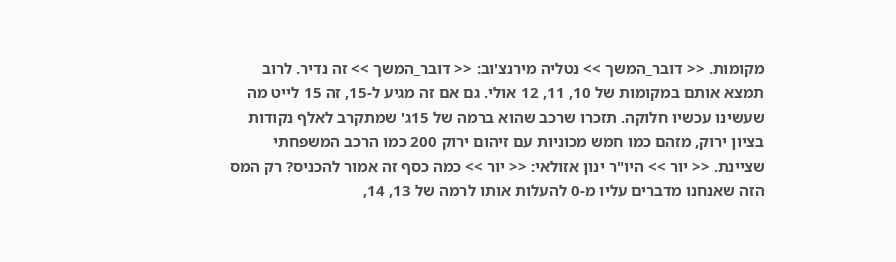מקומות. << דובר_המשך >> נטליה מירנצ'וב: << דובר_המשך >> זה נדיר. לרוב תמצא אותם במקומות של 10, 11, 12 אולי. גם אם זה מגיע ל-15, זה 15 לייט מה שעשינו עכשיו חלוקה. תזכרו שרכב שהוא ברמה של 15ג' שמתקרב לאלף נקודות בציון ירוק, מזהם כמו חמש מכוניות עם זיהום ירוק 200 כמו הרכב המשפחתי שציינת. << יור >> היו"ר ינון אזולאי: << יור >> כמה כסף זה אמור להכניס? רק המס הזה שאנחנו מדברים עליו מ-0 להעלות אותו לרמה של 13, 14,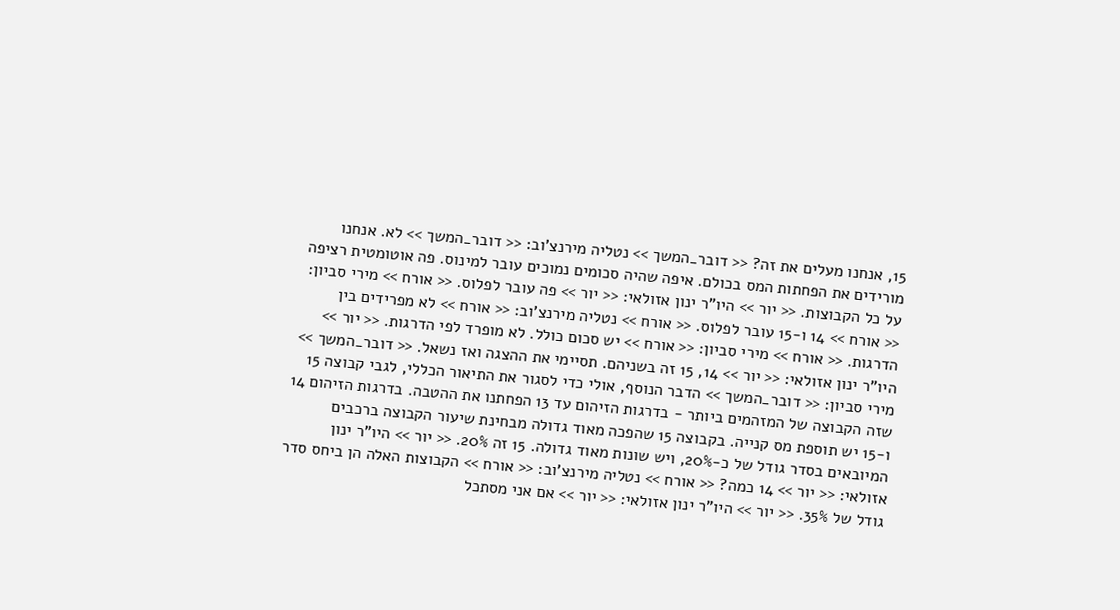15, אנחנו מעלים את זה? << דובר_המשך >> נטליה מירנצ'וב: << דובר_המשך >> לא. אנחנו מורידים את הפחתות המס בכולם. איפה שהיה סכומים נמוכים עובר למינוס. פה אוטומטית רציפה על כל הקבוצות. << יור >> היו"ר ינון אזולאי: << יור >> פה עובר לפלוס. << אורח >> מירי סביון: << אורח >> 14 ו-15 עובר לפלוס. << אורח >> נטליה מירנצ'וב: << אורח >> לא מפרידים בין הדרגות. << אורח >> מירי סביון: << אורח >> יש סכום כולל. לא מופרד לפי הדרגות. << יור >> היו"ר ינון אזולאי: << יור >> 14, 15 זה בשניהם. תסיימי את ההצגה ואז נשאל. << דובר_המשך >> מירי סביון: << דובר_המשך >> הדבר הנוסף, אולי כדי לסגור את התיאור הכללי, לגבי קבוצה 15 שזה הקבוצה של המזהמים ביותר - בדרגות הזיהום עד 13 הפחתנו את ההטבה. בדרגות הזיהום 14 ו-15 יש תוספת מס קנייה. בקבוצה 15 שהפכה מאוד גדולה מבחינת שיעור הקבוצה ברכבים המיובאים בסדר גודל של כ-20%, ויש שונות מאוד גדולה. 15 זה 20%. << יור >> היו"ר ינון אזולאי: << יור >> 14 כמה? << אורח >> נטליה מירנצ'וב: << אורח >> הקבוצות האלה הן ביחס סדר גודל של 35%. << יור >> היו"ר ינון אזולאי: << יור >> אם אני מסתכל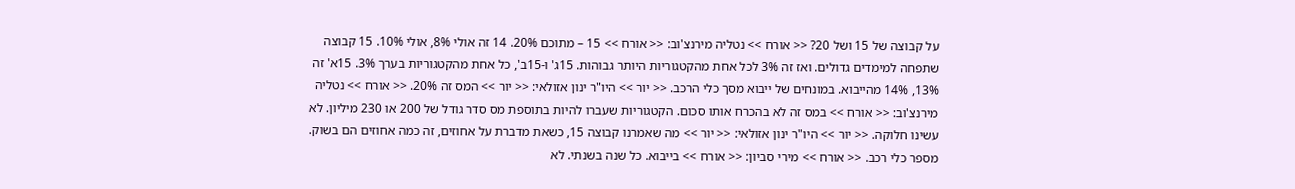על קבוצה של 15 ושל 20? << אורח >> נטליה מירנצ'וב: << אורח >> 15 – מתוכם 20%. 14 זה אולי 8%, אולי 10%. 15 קבוצה שתפחה למימדים גדולים. ואז זה 3% לכל אחת מהקטגוריות היותר גבוהות. 15ג' ו-15ב', כל אחת מהקטגוריות בערך 3%. 15א' זה 13%, 14% מהייבוא. במונחים של ייבוא מסך כלי הרכב. << יור >> היו"ר ינון אזולאי: << יור >> המס זה 20%. << אורח >> נטליה מירנצ'וב: << אורח >> במס זה לא בהכרח אותו סכום. הקטגוריות שעברו להיות בתוספת מס סדר גודל של 200 או 230 מיליון. לא עשינו חלוקה. << יור >> היו"ר ינון אזולאי: << יור >> מה שאמרנו קבוצה 15, כשאת מדברת על אחוזים, זה כמה אחוזים הם בשוק. מספר כלי רכב. << אורח >> מירי סביון: << אורח >> בייבוא. כל שנה בשנתי. לא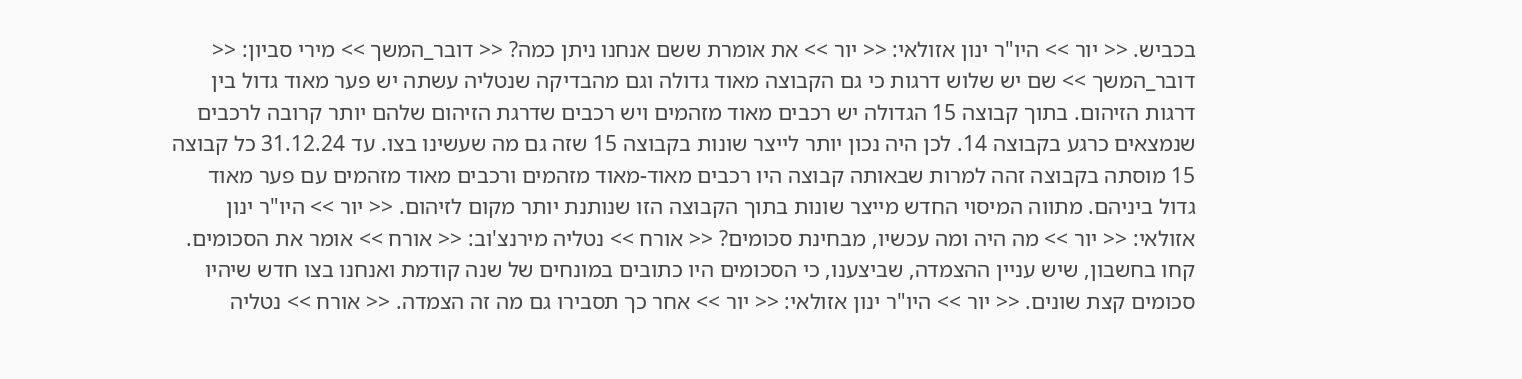בכביש. << יור >> היו"ר ינון אזולאי: << יור >> את אומרת ששם אנחנו ניתן כמה? << דובר_המשך >> מירי סביון: << דובר_המשך >> שם יש שלוש דרגות כי גם הקבוצה מאוד גדולה וגם מהבדיקה שנטליה עשתה יש פער מאוד גדול בין דרגות הזיהום. בתוך קבוצה 15 הגדולה יש רכבים מאוד מזהמים ויש רכבים שדרגת הזיהום שלהם יותר קרובה לרכבים שנמצאים כרגע בקבוצה 14. לכן היה נכון יותר לייצר שונות בקבוצה 15 שזה גם מה שעשינו בצו. עד 31.12.24 כל קבוצה 15 מוסתה בקבוצה זהה למרות שבאותה קבוצה היו רכבים מאוד-מאוד מזהמים ורכבים מאוד מזהמים עם פער מאוד גדול ביניהם. מתווה המיסוי החדש מייצר שונות בתוך הקבוצה הזו שנותנת יותר מקום לזיהום. << יור >> היו"ר ינון אזולאי: << יור >> מה היה ומה עכשיו, מבחינת סכומים? << אורח >> נטליה מירנצ'וב: << אורח >> אומר את הסכומים. קחו בחשבון, שיש עניין ההצמדה, שביצענו, כי הסכומים היו כתובים במונחים של שנה קודמת ואנחנו בצו חדש שיהיו סכומים קצת שונים. << יור >> היו"ר ינון אזולאי: << יור >> אחר כך תסבירו גם מה זה הצמדה. << אורח >> נטליה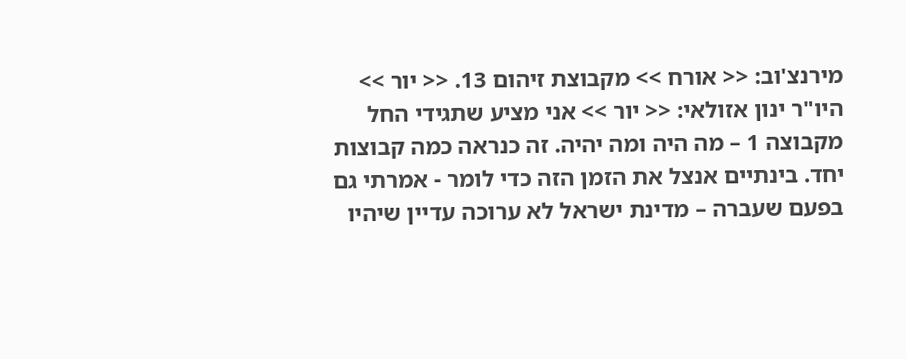מירנצ'וב: << אורח >> מקבוצת זיהום 13. << יור >> היו"ר ינון אזולאי: << יור >> אני מציע שתגידי החל מקבוצה 1 – מה היה ומה יהיה. זה כנראה כמה קבוצות יחד. בינתיים אנצל את הזמן הזה כדי לומר - אמרתי גם בפעם שעברה – מדינת ישראל לא ערוכה עדיין שיהיו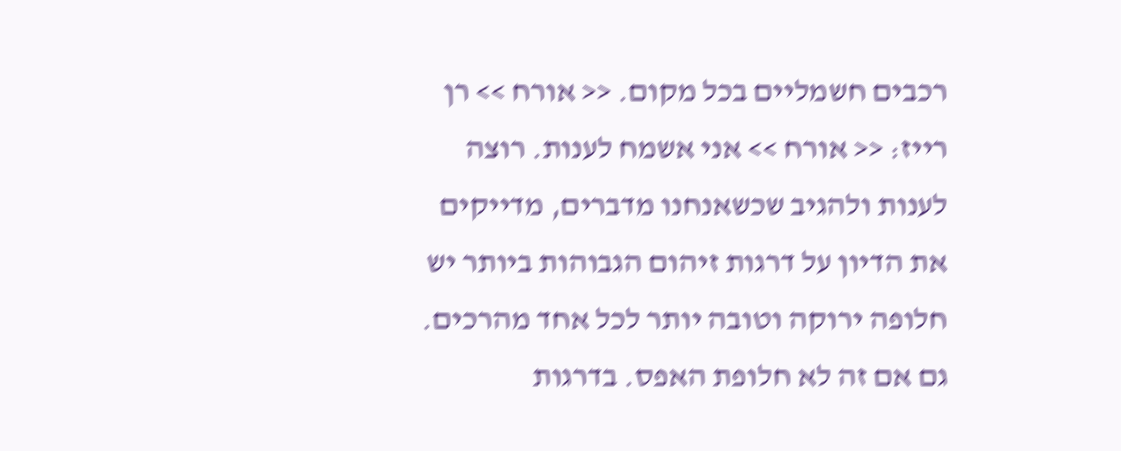רכבים חשמליים בכל מקום. << אורח >> רן רייז: << אורח >> אני אשמח לענות. רוצה לענות ולהגיב שכשאנחנו מדברים, מדייקים את הדיון על דרגות זיהום הגבוהות ביותר יש חלופה ירוקה וטובה יותר לכל אחד מהרכים. גם אם זה לא חלופת האפס. בדרגות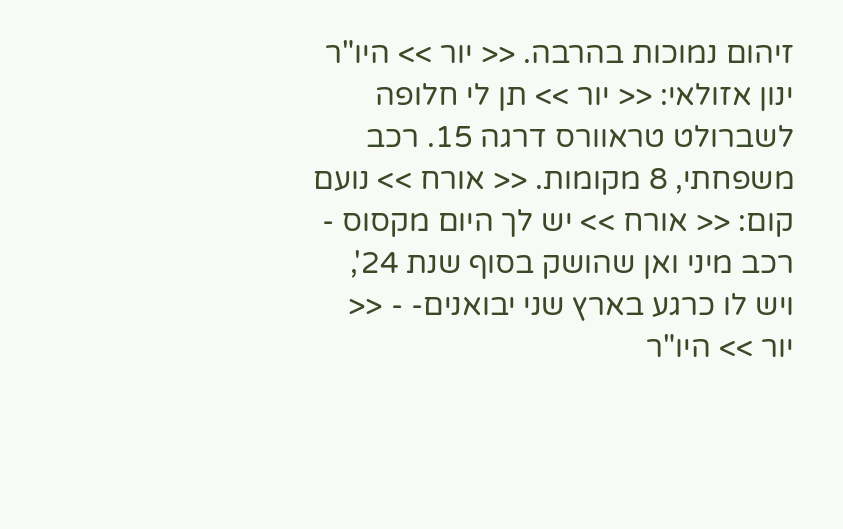זיהום נמוכות בהרבה. << יור >> היו"ר ינון אזולאי: << יור >> תן לי חלופה לשברולט טראוורס דרגה 15. רכב משפחתי, 8 מקומות. << אורח >> נועם קום: << אורח >> יש לך היום מקסוס - רכב מיני ואן שהושק בסוף שנת 24', ויש לו כרגע בארץ שני יבואנים- - << יור >> היו"ר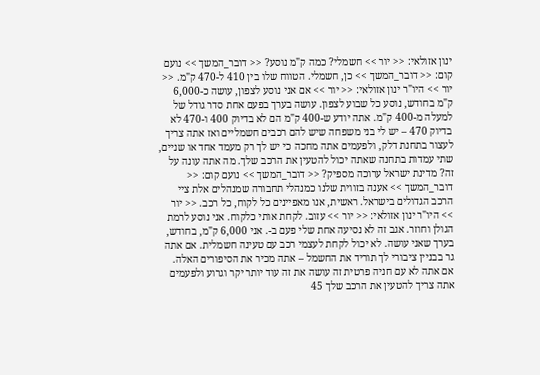ינון אזולאי: << יור >> חשמלי? כמה ק"מ נוסע? << דובר_המשך >> נועם קום: << דובר_המשך >> כן, חשמלי. הטווח שלו בין 410 ל-470 ק"מ. << יור >> היו"ר ינון אזולאי: << יור >> אם אני נוסע לצפון, עושה כ-6,000 ק"מ בחודש, נוסע כל שבוע לצפון. עושה בערך בפעם אחת סדר גודל של למעלה מ-400 ק"מ. אתה יודע ש-400 ק"מ הם לא בדיוק 400 ו-470 לא בדיוק 470 – יש לי בני משפחה שיש להם רכבים חשמליים ואז אתה צריך לעצור בתחנת דלק, ולפעמים אתה מחכה כי יש לך רק מעמד אחד או שניים, שתי עמדות בתחנה שאתה יכול להטעין את הרכב שלך. מה אתה עונה על זה? מדינת ישראל ערוכה מספיק? << דובר_המשך >> נועם קום: << דובר_המשך >> אענה בזווית שלנו כמנהלי תחבורה שמנהלים אלת ציי הרכב הגדולים בישראל. ראשית, אנו מאפיינים כל לקוח, כל רכב. << יור >> היו"ר ינון אזולאי: << יור >> עזוב. לקחת אותי כלקוח. אני נוסע לרמת הגולן וחוזר. אגב זה לא נסיעה אחת שלי פעם ב-. אני 6,000 ק"מ, בחודש, בערך שאני עושה. לא יכול לקחת לעצמי רכב עם טעינה חשמלית. אם אתה גר בבניין ציבורי לך תוריד את החשמל – אתה מכיר את הסיפורים האלה. אם אתה לא עם חניה פרטית זה עושה את זה עוד יותר יקר וגרוע ולפעמים אתה צריך להטעין את הרכב שלך 45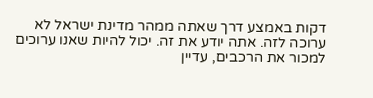דקות באמצע דרך שאתה ממהר מדינת ישראל לא ערוכה לזה. אתה יודע את זה. יכול להיות שאנו ערוכים למכור את הרכבים, עדיין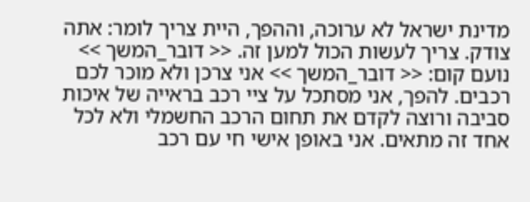מדינת ישראל לא ערוכה, וההפך, היית צריך לומר: אתה צודק. צריך לעשות הכול למען זה. << דובר_המשך >> נועם קום: << דובר_המשך >> אני צרכן ולא מוכר לכם רכבים. להפך, אני מסתכל על ציי רכב בראייה של איכות סביבה ורוצה לקדם את תחום הרכב החשמלי ולא לכל אחד זה מתאים. אני באופן אישי חי עם רכב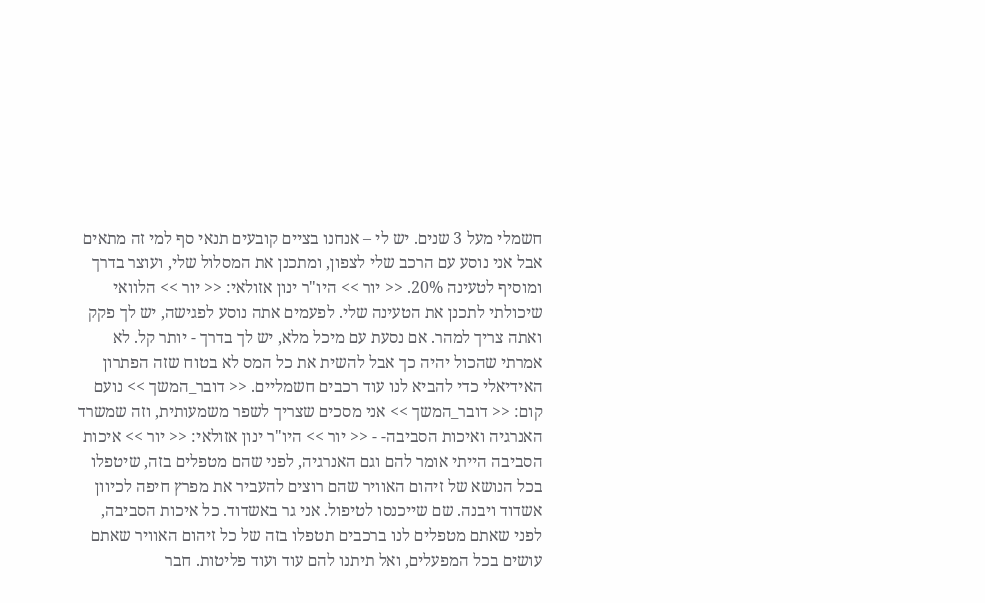חשמלי מעל 3 שנים. יש לי – אנחנו בציים קובעים תנאי סף למי זה מתאים אבל אני נוסע עם הרכב שלי לצפון, ומתכנן את המסלול שלי, ועוצר בדרך ומוסיף לטעינה 20%. << יור >> היו"ר ינון אזולאי: << יור >> הלוואי שיכולתי לתכנן את הטעינה שלי. לפעמים אתה נוסע לפגישה, יש לך פקק ואתה צריך למהר. אם נסעת עם מיכל מלא, יש לך בדרך - יותר קל. לא אמרתי שהכול יהיה כך אבל להשית את כל המס לא בטוח שזה הפתרון האידיאלי כדי להביא לנו עוד רכבים חשמליים. << דובר_המשך >> נועם קום: << דובר_המשך >> אני מסכים שצריך לשפר משמעותית, וזה שמשרד האנרגיה ואיכות הסביבה- - << יור >> היו"ר ינון אזולאי: << יור >> איכות הסביבה הייתי אומר להם וגם האנרגיה, לפני שהם מטפלים בזה, שיטפלו בכל הנושא של זיהום האוויר שהם רוצים להעביר את מפרץ חיפה לכיוון אשדוד ויבנה. שם שייכנסו לטיפול. אני גר באשדוד. כל איכות הסביבה, לפני שאתם מטפלים לנו ברכבים תטפלו בזה של כל זיהום האוויר שאתם עושים בכל המפעלים, ואל תיתנו להם עוד ועוד פליטות. חבר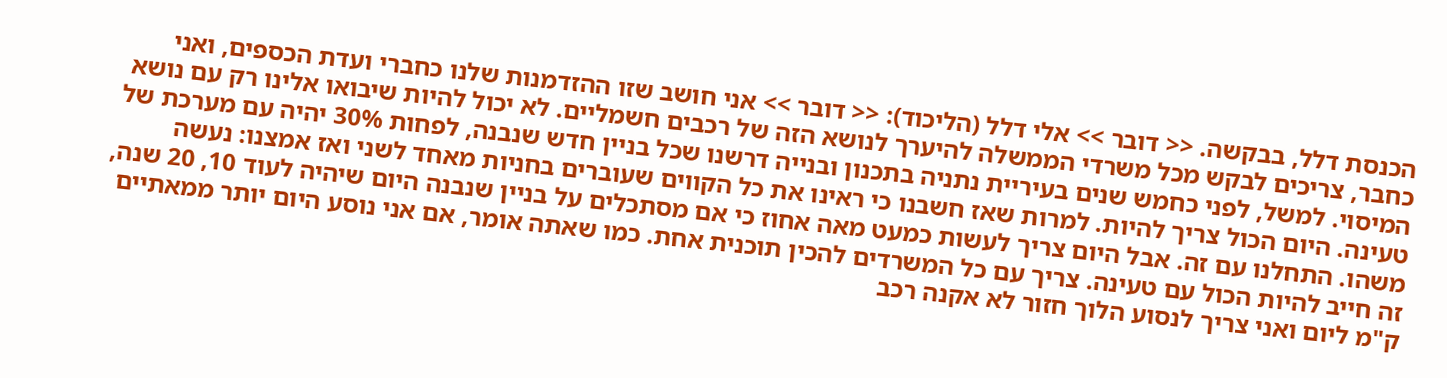הכנסת דלל, בבקשה. << דובר >> אלי דלל (הליכוד): << דובר >> אני חושב שזו ההזדמנות שלנו כחברי ועדת הכספים, ואני כחבר, צריכים לבקש מכל משרדי הממשלה להיערך לנושא הזה של רכבים חשמליים. לא יכול להיות שיבואו אלינו רק עם נושא המיסוי. למשל, לפני כחמש שנים בעיריית נתניה בתכנון ובנייה דרשנו שכל בניין חדש שנבנה, לפחות 30% יהיה עם מערכת של טעינה. היום הכול צריך להיות. למרות שאז חשבנו כי ראינו את כל הקווים שעוברים בחניות מאחד לשני ואז אמצנו: נעשה משהו. התחלנו עם זה. אבל היום צריך לעשות כמעט מאה אחוז כי אם מסתכלים על בניין שנבנה היום שיהיה לעוד 10, 20 שנה, זה חייב להיות הכול עם טעינה. צריך עם כל המשרדים להכין תוכנית אחת. כמו שאתה אומר, אם אני נוסע היום יותר ממאתיים ק"מ ליום ואני צריך לנסוע הלוך חזור לא אקנה רכב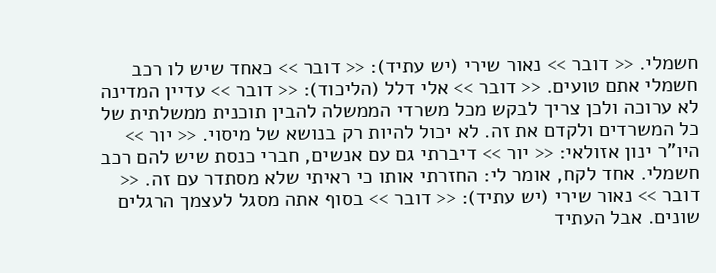חשמלי. << דובר >> נאור שירי (יש עתיד): << דובר >> כאחד שיש לו רכב חשמלי אתם טועים. << דובר >> אלי דלל (הליכוד): << דובר >> עדיין המדינה לא ערוכה ולכן צריך לבקש מכל משרדי הממשלה להבין תוכנית ממשלתית של כל המשרדים ולקדם את זה. לא יכול להיות רק בנושא של מיסוי. << יור >> היו"ר ינון אזולאי: << יור >> דיברתי גם עם אנשים, חברי כנסת שיש להם רכב חשמלי. אחד לקח, אומר לי: החזרתי אותו כי ראיתי שלא מסתדר עם זה. << דובר >> נאור שירי (יש עתיד): << דובר >> בסוף אתה מסגל לעצמך הרגלים שונים. אבל העתיד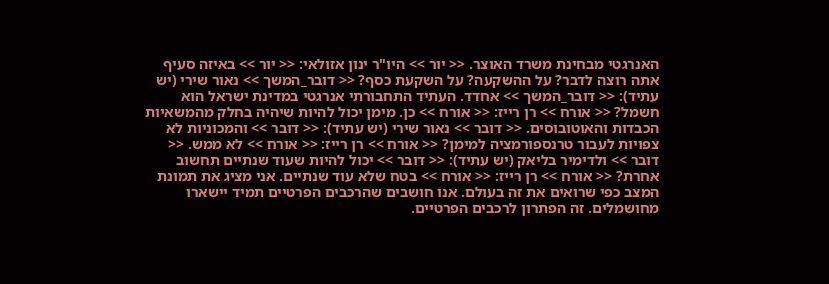האנרגטי מבחינת משרד האוצר. << יור >> היו"ר ינון אזולאי: << יור >> באיזה סעיף אתה רוצה לדבר? על ההשקעה? על השקעת כסף? << דובר_המשך >> נאור שירי (יש עתיד): << דובר_המשך >> אחדד. העתיד התחבורתי אנרגטי במדינת ישראל הוא חשמל? << אורח >> רן רייז: << אורח >> כן. מימן יכול להיות שיהיה בחלק מהמשאיות הכבדות והאוטובוסים. << דובר >> נאור שירי (יש עתיד): << דובר >> והמכוניות לא צפויות לעבור טרנספורמציה למימן? << אורח >> רן רייז: << אורח >> לא ממש. << דובר >> ולדימיר בליאק (יש עתיד): << דובר >> יכול להיות שעוד שנתיים תחשוב אחרת? << אורח >> רן רייז: << אורח >> בטח שלא עוד שנתיים. אני מציג את תמונת המצב כפי שרואים את זה בעולם. אנו חושבים שהרכבים הפרטיים תמיד יישארו מחושמלים. זה הפתרון לרכבים הפרטיים.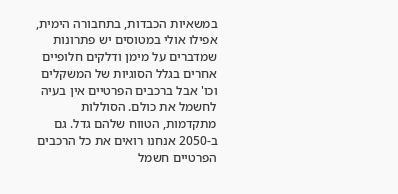במשאיות הכבדות, בתחבורה הימית, אפילו אולי במטוסים יש פתרונות שמדברים על מימן ודלקים חלופיים אחרים בגלל הסוגיות של המשקלים וכו' אבל ברכבים הפרטיים אין בעיה לחשמל את כולם. הסוללות מתקדמות, הטווח שלהם גדל. גם ב-2050 אנחנו רואים את כל הרכבים הפרטיים חשמל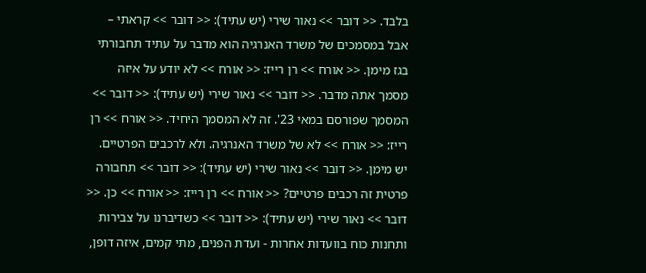בלבד. << דובר >> נאור שירי (יש עתיד): << דובר >> קראתי – אבל במסמכים של משרד האנרגיה הוא מדבר על עתיד תחבורתי בגז מימן. << אורח >> רן רייז: << אורח >> לא יודע על איזה מסמך אתה מדבר. << דובר >> נאור שירי (יש עתיד): << דובר >> המסמך שפורסם במאי 23'. זה לא המסמך היחיד. << אורח >> רן רייז: << אורח >> לא של משרד האנרגיה. ולא לרכבים הפרטיים. יש מימן. << דובר >> נאור שירי (יש עתיד): << דובר >> תחבורה פרטית זה רכבים פרטיים? << אורח >> רן רייז: << אורח >> כן. << דובר >> נאור שירי (יש עתיד): << דובר >> כשדיברנו על צבירות ותחנות כוח בוועדות אחרות - ועדת הפנים, מתי קמים, איזה דופן,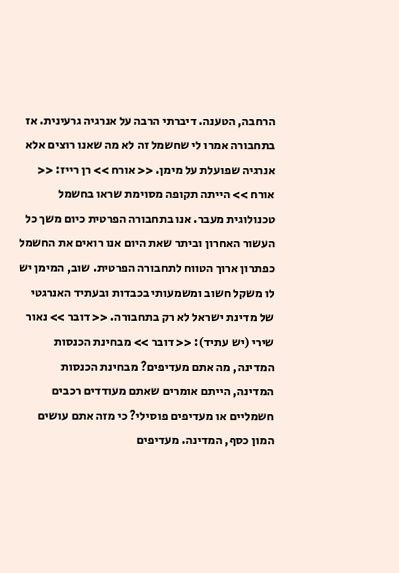הרחבה, הטענה. דיברתי הרבה על אנרגיה גרעינית. אז בתחבורה אמרו לי שחשמל זה לא מה שאנו רוצים אלא אנרגיה שפועלת על מימן. << אורח >> רן רייז: << אורח >> הייתה תקופה מסוימת שראו בחשמל טכנולוגית מעבר. אנו בתחבורה הפרטית כיום משך כל העשור האחרון וביתר שאת היום אנו רואים את החשמל כפתרון ארוך הטווח לתחבורה הפרטית. שוב, המימן יש לו משקל חשוב ומשמעותי בכבדות ובעתיד האנרגטי של מדינת ישראל לא רק בתחבורה. << דובר >> נאור שירי (יש עתיד): << דובר >> מבחינת הכנסות המדינה, מה אתם מעדיפים? מבחינת הכנסות המדינה, הייתם אומרים שאתם מעודדים רכבים חשמליים או מעדיפים פוסילי? כי מזה אתם עושים המון כסף, המדינה. מעדיפים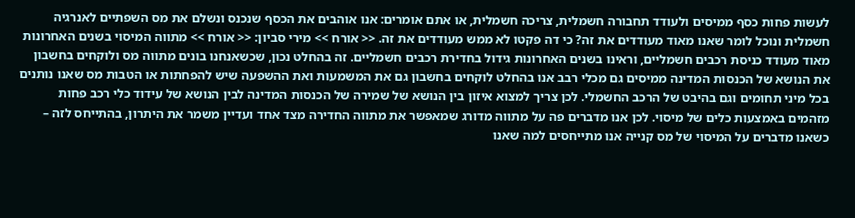לעשות פחות כסף ממיסים ולעודד תחבורה חשמלית, צריכה חשמלית, או אתם אומרים: אנו אוהבים את הכסף שנכנס ונשלם את מס השפתיים לאנרגיה חשמלית ונוכל לומר שאנו מאוד מעודדים את זה? כי דה פקטו לא ממש מעודדים את זה. << אורח >> מירי סביון: << אורח >> מתווה המיסוי בשנים האחרונות מאוד מעודד כניסת רכבים חשמליים, וראינו בשנים האחרונות גידול בחדירת רכבים חשמליים. זה בהחלט נכון, שכשאנחנו בונים מתווה מס ולוקחים בחשבון את הנושא של הכנסות המדינה ממיסים גם מכלי רבב אנו בהחלט לוקחים בחשבון גם את המשמעות ואת ההשפעה שיש להפחתות או הטבות מס שאנו נותנים בכל מיני תחומים וגם בהיבט של הרכב החשמלי. לכן צריך למצוא איזון בין הנושא של שמירה של הכנסות המדינה לבין הנושא של עידוד כלי רכב פחות מזהמים באמצעות כלים של מיסוי. לכן אנו מדברים פה על מתווה מדורג שמאפשר את מתווה החדירה מצד אחד ועדיין משמר את היתרון, בהתייחס לזה – כשאנו מדברים על המיסוי של מס קנייה אנו מתייחסים למה שאנו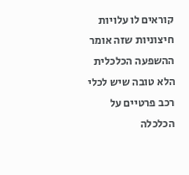קוראים לו עלויות חיצוניות שזה אומר ההשפעה הכלכלית הלא טובה שיש לכלי רכב פרטיים על הכלכלה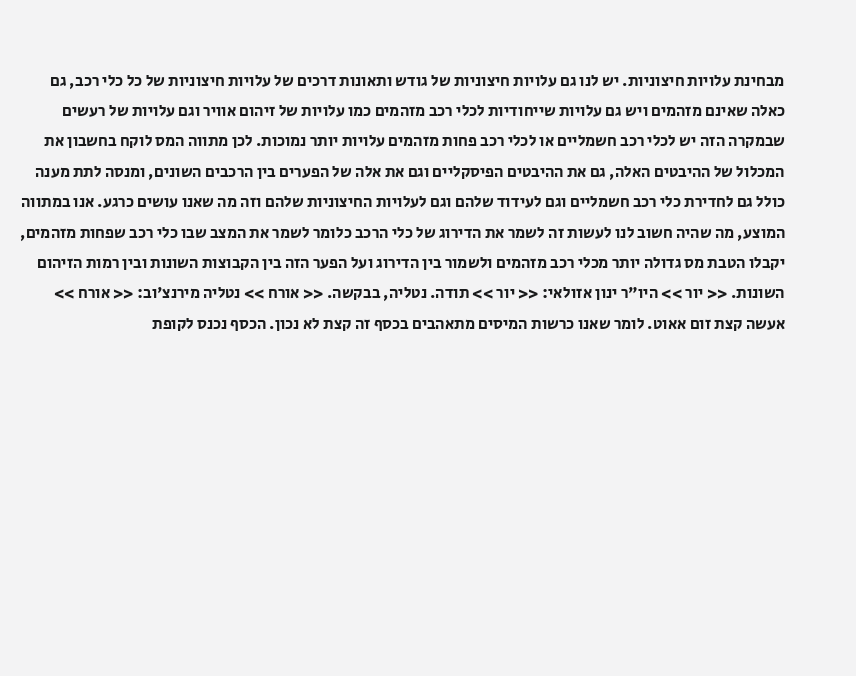מבחינת עלויות חיצוניות. יש לנו גם עלויות חיצוניות של גודש ותאונות דרכים של עלויות חיצוניות של כל כלי רכב, גם כאלה שאינם מזהמים ויש גם עלויות שייחודיות לכלי רכב מזהמים כמו עלויות של זיהום אוויר וגם עלויות של רעשים שבמקרה הזה יש לכלי רכב חשמליים או לכלי רכב פחות מזהמים עלויות יותר נמוכות. לכן מתווה המס לוקח בחשבון את המכלול של ההיבטים האלה, גם את ההיבטים הפיסקליים וגם את אלה של הפערים בין הרכבים השונים, ומנסה לתת מענה כולל גם לחדירת כלי רכב חשמליים וגם לעידוד שלהם וגם לעלויות החיצוניות שלהם וזה מה שאנו עושים כרגע. אנו במתווה המוצע, מה שהיה חשוב לנו לעשות זה לשמר את הדירוג של כלי הרכב כלומר לשמר את המצב שבו כלי רכב שפחות מזהמים, יקבלו הטבת מס גדולה יותר מכלי רכב מזהמים ולשמור בין הדירוג ועל הפער הזה בין הקבוצות השונות ובין רמות הזיהום השונות. << יור >> היו"ר ינון אזולאי: << יור >> תודה. נטליה, בבקשה. << אורח >> נטליה מירנצ'וב: << אורח >> אעשה קצת זום אאוט. לומר שאנו כרשות המיסים מתאהבים בכסף זה קצת לא נכון. הכסף נכנס לקופת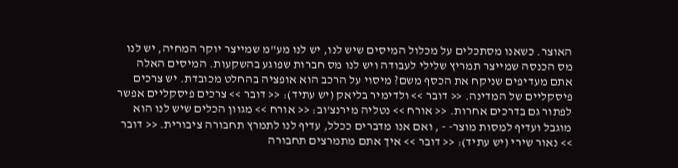האוצר. כשאנו מסתכלים על מכלול המיסים שיש לנו, יש לנו מע"מ שמייצר יוקר המחיה, יש לנו מס הכנסה שמייצר תמריץ שלילי לעבודה ויש לנו מס חברות שפוגע בהשקעות. המיסים האלה אתם מעדיפים שניקח את הכסף משם? מיסוי על הרכב הוא אופציה בהחלט מכובדת. יש צרכים פיסקליים של המדינה. << דובר >> ולדימיר בליאק (יש עתיד): << דובר >> צרכים פיסקליים אפשר לפתור גם בדרכים אחרות. << אורח >> נטליה מירנצ'וב: << אורח >> מגוון הכלים שיש לנו הוא מוגבל ועדיף למסות מוצר- - , ואם אנו מדברים ככלל, עדיף לנו לתמרץ תחבורה ציבורית. << דובר >> נאור שירי (יש עתיד): << דובר >> איך אתם מתמרצים תחבורה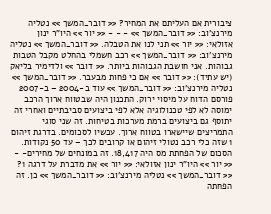ציבורית אם העליתם את המחיר? << דובר_המשך >> נטליה מירנצ'וב: << דובר_המשך >> - - - << יור >> היו"ר ינון אזולאי: << יור >> תני לנו את הטבלה. << דובר_המשך >> נטליה מירנצ'וב: << דובר_המשך >> רכב חשמלי בהחלט מקבל הטבות גבוהות. אני חושבת הגבוהות ביותר. << דובר >> ולדימיר בליאק (יש עתיד): << דובר >> אם כי פחות מבעבר. << דובר_המשך >> נטליה מירנצ'וב: << דובר_המשך >> עוד ב-2004 – ב-2007 פורסם הדוח על מיסוי ירוק. התכנון היה שבטווח ארוך הרכב ימוסה לא לפי טכנולוגיה אלא לפי ביצועים סביבתיים ואחרי זה יתוסף גם ביצועים ברמת מערכות בטיחות. זה שני סוגי התמריצים שיישארו בטווח ארוך. עכשיו לסכומים. בדרגת זיהום 1 שזה כלי רכב נטולי זיהום או קרובים לכך – עד 50 נקודות. הסכום של הפחתת מס היה 18,417. זה במונחים של מחירים- - << יור >> היו"ר ינון אזולאי: << יור >> את מדברת על דרגה 1? << דובר_המשך >> נטליה מירנצ'וב: << דובר_המשך >> כן. זה הפחתה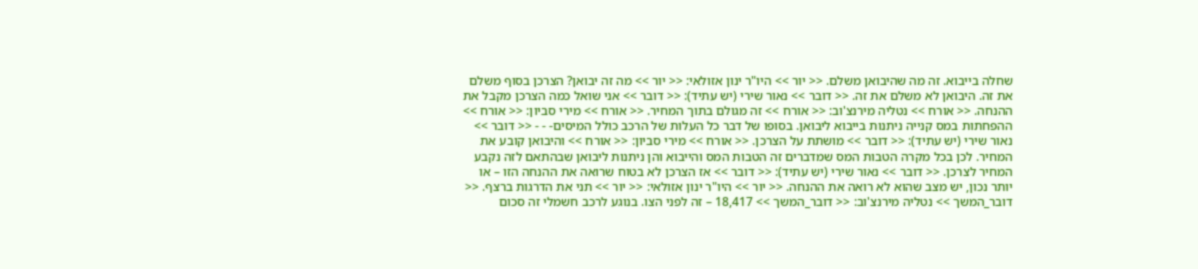שחלה בייבוא. זה מה שהיבואן משלם. << יור >> היו"ר ינון אזולאי: << יור >> מה זה יבואן? הצרכן בסוף משלם את זה. היבואן לא משלם את זה. << דובר >> נאור שירי (יש עתיד): << דובר >> אני שואל כמה הצרכן מקבל את ההנחה. << אורח >> נטליה מירנצ'וב: << אורח >> זה מגולם בתוך המחיר. << אורח >> מירי סביון: << אורח >> ההפחתות במס קנייה ניתנות בייבוא ליבואן. בסופו של דבר כל העלות של הרכב כולל המיסים- - - << דובר >> נאור שירי (יש עתיד): << דובר >> מושתת על הצרכן. << אורח >> מירי סביון: << אורח >> והיבואן קובע את המחיר. לכן בכל מקרה הטבות המס שמדברים זה הטבות המס והייבוא והן ניתנות ליבואן שבהתאם לזה נקבע המחיר לצרכן. << דובר >> נאור שירי (יש עתיד): << דובר >> אז הצרכן לא בטוח שרואה את ההנחה הזו – או יותר נכון, יש מצב שהוא לא רואה את ההנחה. << יור >> היו"ר ינון אזולאי: << יור >> תני את הדרגות ברצף. << דובר_המשך >> נטליה מירנצ'וב: << דובר_המשך >> 18,417 – זה לפני הצו. בנוגע לרכב חשמלי זה סכום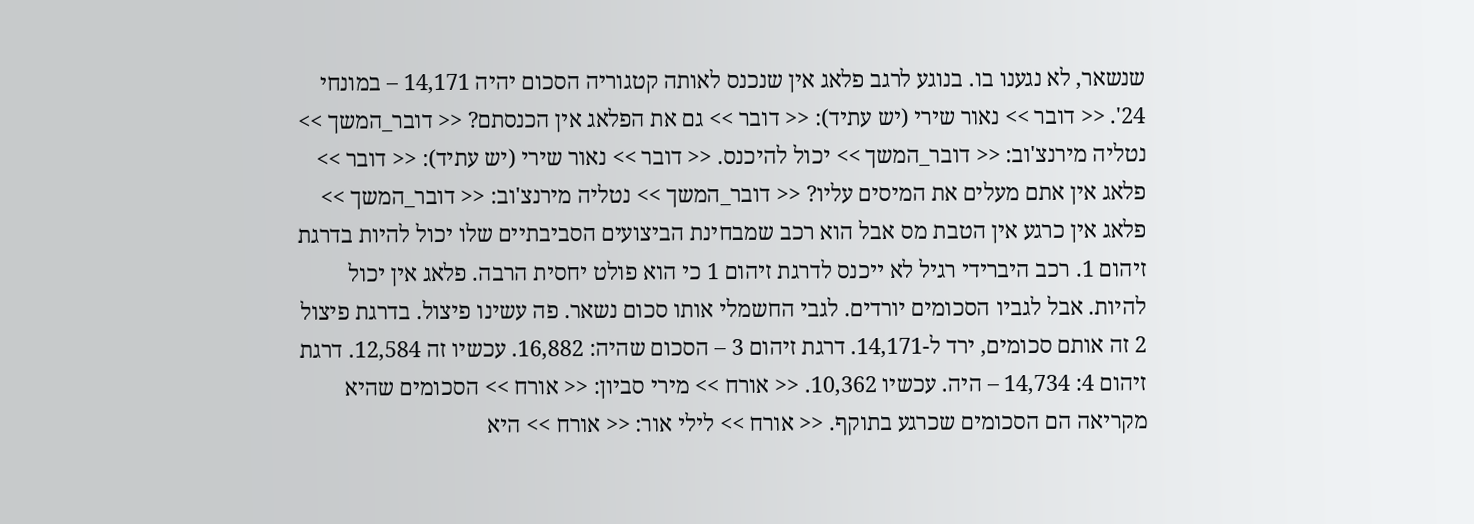שנשאר, לא נגענו בו. בנוגע לרגב פלאג אין שנכנס לאותה קטגוריה הסכום יהיה 14,171 – במונחי 24'. << דובר >> נאור שירי (יש עתיד): << דובר >> גם את הפלאג אין הכנסתם? << דובר_המשך >> נטליה מירנצ'וב: << דובר_המשך >> יכול להיכנס. << דובר >> נאור שירי (יש עתיד): << דובר >> פלאג אין אתם מעלים את המיסים עליו? << דובר_המשך >> נטליה מירנצ'וב: << דובר_המשך >> פלאג אין כרגע אין הטבת מס אבל הוא רכב שמבחינת הביצועים הסביבתיים שלו יכול להיות בדרגת זיהום 1. רכב היברידי רגיל לא ייכנס לדרגת זיהום 1 כי הוא פולט יחסית הרבה. פלאג אין יכול להיות. אבל לגביו הסכומים יורדים. לגבי החשמלי אותו סכום נשאר. פה עשינו פיצול. בדרגת פיצול 2 זה אותם סכומים, ירד ל-14,171. דרגת זיהום 3 – הסכום שהיה: 16,882. עכשיו זה 12,584. דרגת זיהום 4: 14,734 – היה. עכשיו 10,362. << אורח >> מירי סביון: << אורח >> הסכומים שהיא מקריאה הם הסכומים שכרגע בתוקף. << אורח >> לילי אור: << אורח >> היא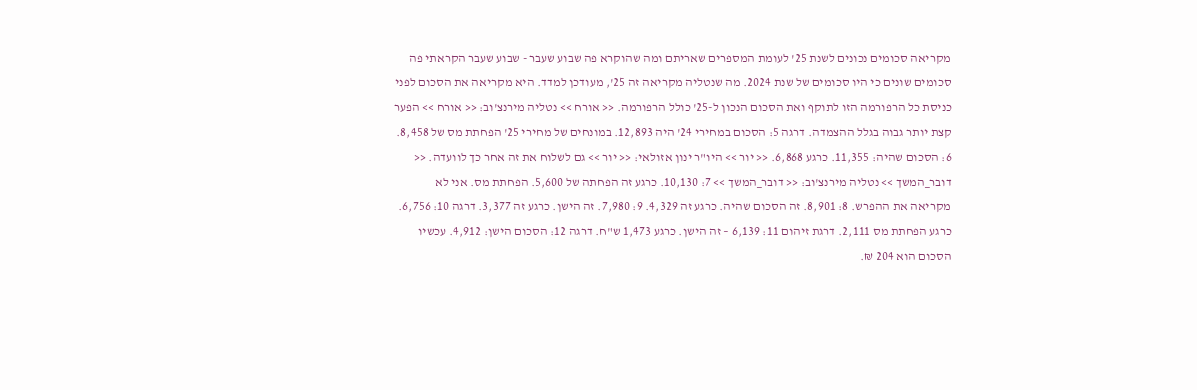מקריאה סכומים נכונים לשנת 25' לעומת המספרים שאריתם ומה שהוקרא פה שבוע שעבר - שבוע שעבר הקראתי פה סכומים שונים כי היו סכומים של שנת 2024. מה שנטליה מקריאה זה 25', מעודכן למדד. היא מקריאה את הסכום לפני כניסת כל הרפורמה הזו לתוקף ואת הסכום הנכון ל-25' כולל הרפורמה. << אורח >> נטליה מירנצ'וב: << אורח >> הפער קצת יותר גבוה בגלל ההצמדה. דרגה 5: הסכום במחירי 24' היה 12,893. במונחים של מחירי 25' הפחתת מס של 8,458. 6: הסכום שהיה: 11,355. כרגע 6,868. << יור >> היו"ר ינון אזולאי: << יור >> גם לשלוח את זה אחר כך לוועדה. << דובר_המשך >> נטליה מירנצ'וב: << דובר_המשך >> 7: 10,130. כרגע זה הפחתה של 5,600. הפחתת מס. אני לא מקריאה את ההפרש. 8: 8,901. זה הסכום שהיה. כרגע זה 4,329. 9: 7,980. זה הישן. כרגע זה 3,377. דרגה 10: 6,756. כרגע הפחתת מס 2,111. דרגת זיהום 11: 6,139 – זה הישן. כרגע 1,473 ש"ח. דרגה 12: הסכום הישן: 4,912. עכשיו הסכום הוא 204 ₪.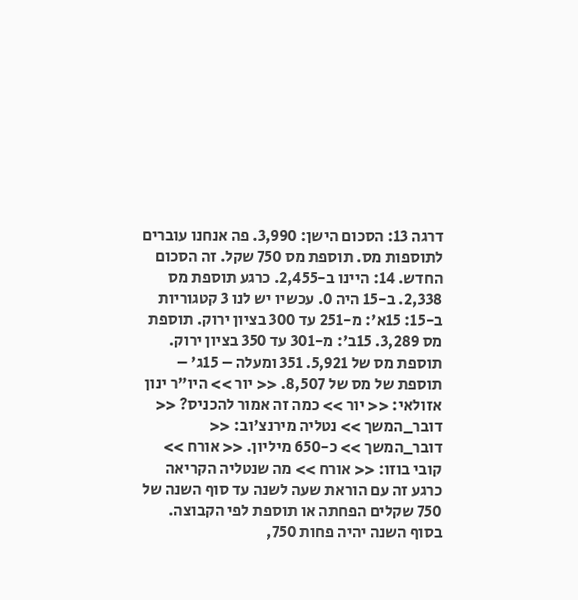דרגה 13: הסכום הישן: 3,990. פה אנחנו עוברים לתוספות מס. תוספת מס 750 שקל. זה הסכום החדש. 14: היינו ב-2,455. כרגע תוספת מס 2,338. ב-15 היה 0. עכשיו יש לנו 3 קטגוריות ב-15: 15א': מ-251 עד 300 בציון ירוק. תוספת מס 3,289. 15ב': מ-301 עד 350 בציון ירוק. תוספת מס של 5,921. 351 ומעלה – 15ג' – תוספת של מס של 8,507. << יור >> היו"ר ינון אזולאי: << יור >> כמה זה אמור להכניס? << דובר_המשך >> נטליה מירנצ'וב: << דובר_המשך >> כ-650 מיליון. << אורח >> קובי בוזו: << אורח >> מה שנטליה הקריאה כרגע זה עם הוראת שעה לשנה עד סוף השנה של 750 שקלים הפחתה או תוספת לפי הקבוצה. בסוף השנה יהיה פחות 750,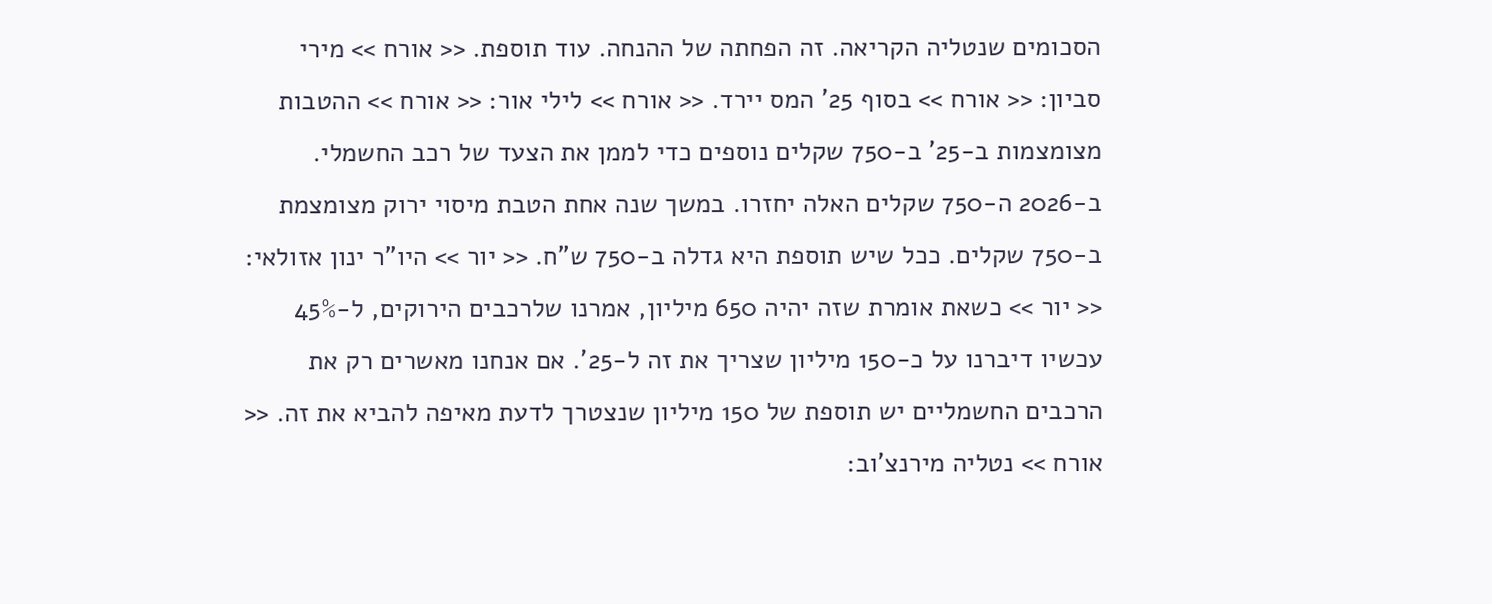הסכומים שנטליה הקריאה. זה הפחתה של ההנחה. עוד תוספת. << אורח >> מירי סביון: << אורח >> בסוף 25' המס יירד. << אורח >> לילי אור: << אורח >> ההטבות מצומצמות ב-25' ב-750 שקלים נוספים כדי לממן את הצעד של רכב החשמלי. ב-2026 ה-750 שקלים האלה יחזרו. במשך שנה אחת הטבת מיסוי ירוק מצומצמת ב-750 שקלים. ככל שיש תוספת היא גדלה ב-750 ש"ח. << יור >> היו"ר ינון אזולאי: << יור >> כשאת אומרת שזה יהיה 650 מיליון, אמרנו שלרכבים הירוקים, ל-45% עכשיו דיברנו על כ-150 מיליון שצריך את זה ל-25'. אם אנחנו מאשרים רק את הרכבים החשמליים יש תוספת של 150 מיליון שנצטרך לדעת מאיפה להביא את זה. << אורח >> נטליה מירנצ'וב: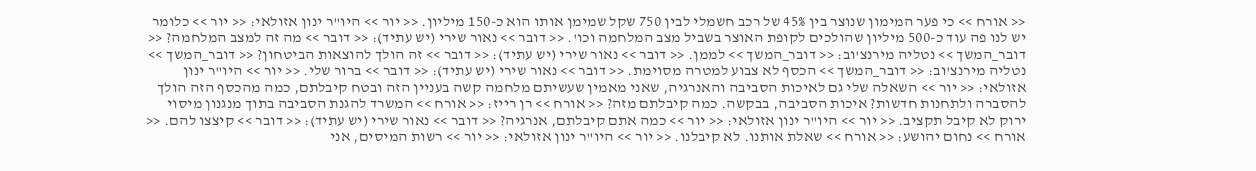<< אורח >> כי פער המימון שנוצר בין 45% של רכב חשמלי לבין 750 שקל שמימן אותו הוא כ-150 מיליון. << יור >> היו"ר ינון אזולאי: << יור >> כלומר יש לנו פה עוד כ-500 מיליון שהולכים לקופת האוצר בשביל מצב המלחמה וכו'. << דובר >> נאור שירי (יש עתיד): << דובר >> מה זה למצב המלחמה? << דובר_המשך >> נטליה מירנצ'וב: << דובר_המשך >> לממן. << דובר >> נאור שירי (יש עתיד): << דובר >> זה הולך להוצאות הביטחון? << דובר_המשך >> נטליה מירנצ'וב: << דובר_המשך >> הכסף לא צבוע למטרה מסוימת. << דובר >> נאור שירי (יש עתיד): << דובר >> ברור שלי. << יור >> היו"ר ינון אזולאי: << יור >> השאלה שלי גם לאיכות הסביבה והאנרגיה, שאני מאמין שעשיתם מלחמה קשה בעניין הזה ובטח קיבלתם, כמה מהכסף הזה הולך להסברה ולתחנות חדשות? איכות הסביבה, בבקשה. כמה קיבלתם מזה? << אורח >> רן רייז: << אורח >> המשרד להגנת הסביבה בתוך מנגנון מיסוי ירוק לא קיבל תקציב. << יור >> היו"ר ינון אזולאי: << יור >> כמה אתם קיבלתם, אנרגיה? << דובר >> נאור שירי (יש עתיד): << דובר >> קיצצו להם. << אורח >> נחום יהושע: << אורח >> שאלת אותנו. לא קיבלנו. << יור >> היו"ר ינון אזולאי: << יור >> רשות המיסים, אני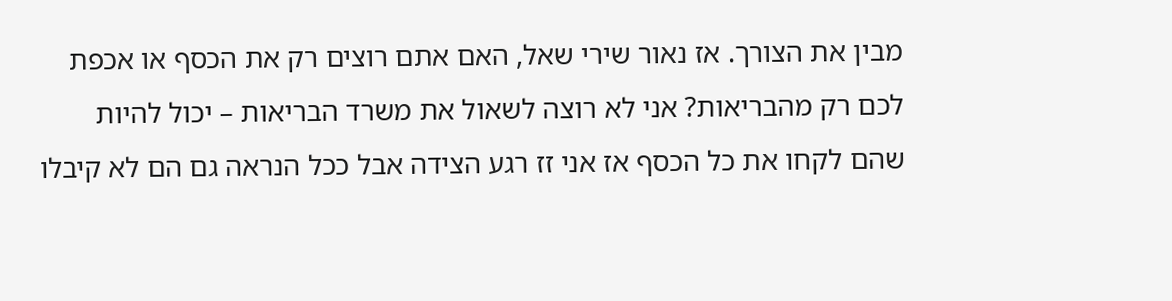מבין את הצורך. אז נאור שירי שאל, האם אתם רוצים רק את הכסף או אכפת לכם רק מהבריאות? אני לא רוצה לשאול את משרד הבריאות – יכול להיות שהם לקחו את כל הכסף אז אני זז רגע הצידה אבל ככל הנראה גם הם לא קיבלו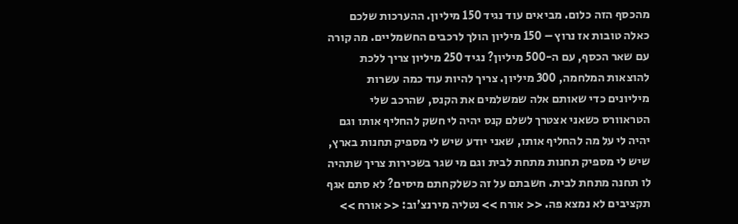מהכסף הזה כלום. מביאים עוד נגיד 150 מיליון. ההערכות שלכם כאלה טובות אז נרוץ – 150 מיליון הולך לרכבים החשמליים. מה קורה עם שאר הכסף, עם ה-500 מיליון? נגיד 250 מיליון צריך ללכת להוצאות המלחמה, 300 מיליון. צריך להיות עוד כמה עשרות מיליונים כדי שאותם אלה שמשלמים את הקנס, שהרכב שלי הטראוורס כשאני אצטרך לשלם קנס יהיה לי חשק להחליף אותו וגם יהיה לי על מה להחליף אותו, שאני יודע שיש לי מספיק תחנות בארץ, שיש לי מספיק תחנות מתחת לבית וגם מי שגר בשכירות צריך שתהיה לו תחנה מתחת לבית. חשבתם על זה כשלקחתם מיסים? לא סתם אגף תקציבים לא נמצא פה. << אורח >> נטליה מירנצ'וב: << אורח >>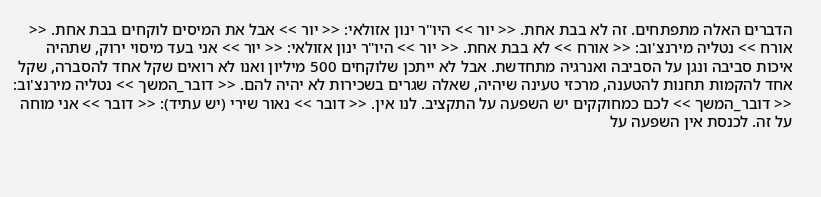הדברים האלה מתפתחים. זה לא בבת אחת. << יור >> היו"ר ינון אזולאי: << יור >> אבל את המיסים לוקחים בבת אחת. << אורח >> נטליה מירנצ'וב: << אורח >> לא בבת אחת. << יור >> היו"ר ינון אזולאי: << יור >> אני בעד מיסוי ירוק, שתהיה איכות סביבה ונגן על הסביבה ואנרגיה מתחדשת. אבל לא ייתכן שלוקחים 500 מיליון ואנו לא רואים שקל אחד להסברה, שקל אחד להקמות תחנות להטענה, מרכזי טעינה שיהיה, שאלה שגרים בשכירות לא יהיה להם. << דובר_המשך >> נטליה מירנצ'וב: << דובר_המשך >> לכם כמחוקקים יש השפעה על התקציב. לנו אין. << דובר >> נאור שירי (יש עתיד): << דובר >> אני מוחה על זה. לכנסת אין השפעה על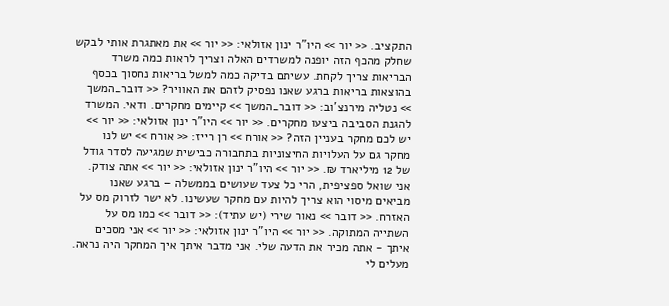התקציב. << יור >> היו"ר ינון אזולאי: << יור >> את מאתגרת אותי לבקש שחלק מהכף הזה יופנה למשרדים האלה וצריך לראות כמה משרד הבריאות צריך לקחת. עשיתם בדיקה כמה למשל בריאות נחסוך בכסף בהוצאות בריאות ברגע שאנו נפסיק לזהם את האוויר? << דובר_המשך >> נטליה מירנצ'וב: << דובר_המשך >> קיימים מחקרים. ודאי. המשרד להגנת הסביבה ביצעו מחקרים. << יור >> היו"ר ינון אזולאי: << יור >> יש לכם מחקר בעניין הזה? << אורח >> רן רייז: << אורח >> יש לנו מחקר גם על העלויות החיצוניות בתחבורה כבישית שמגיעה לסדר גודל של 12 מיליארד ₪. << יור >> היו"ר ינון אזולאי: << יור >> אתה צודק. אני שואל ספציפית, הרי כל צעד שעושים בממשלה – ברגע שאנו מביאים מיסוי הוא צריך להיות עם מחקר שעשינו. לא ישר לזרוק מס על האזרח. << דובר >> נאור שירי (יש עתיד): << דובר >> כמו מס על השתייה המתוקה. << יור >> היו"ר ינון אזולאי: << יור >> אני מסכים איתך - אתה מכיר את הדעה שלי. אני מדבר איתך איך המחקר היה נראה. מעלים לי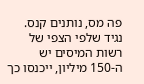פה מס, נותנים קנס. נגיד שלפי הצפי של רשות המיסים יש ה-150 מיליון, ייכנסו כך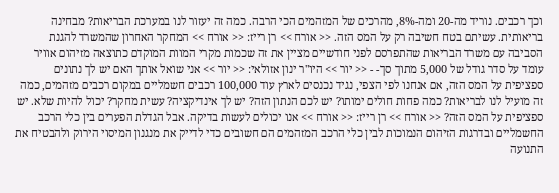וכך רכבים. נוריד מה-20 ומה-8%, מהרכים של המזהמים הכי הרבה. כמה זה יעזור לנו במערכת הבריאות? מבחינה בריאותית. עשיתם בטח חשיבה רק על המס הזה. << אורח >> רן רייז: << אורח >> המחקר האחרון שהמשרד להגנת הסביבה עם משרד הבריאות שהתפרסם לפני חודשיים מציין את זה שכמות מקרי המוות המוקדם כתוצאה מזיהום אוויר עומד על סדר גודל של 5,000 מתוך סך- - << יור >> היו"ר ינון אזולאי: << יור >> אני שואל אותך האם יש לך נתונים ספציפית על המס הזה, אם אנחנו לפי הצפי, נגיד נכנסים לארץ עוד 100,000 רכבים חשמליים במקום רכבים מזהמים, כמה זה מועיל לנו לבריאות? כמה פחות חולים ימותו? יש לכם הנתון הזה? יש לך אינדיקציה? עשית מחקר? יכול להיות שלא. יש ספציפית על המס הזה? << אורח >> רן רייז: << אורח >> אנו יכולים לעשות בדיקה. אבל הגדלת הפערים בין כלי הרכב החשמליים ובדרגות הזיהום הנמוכות לבין כלי הרכב המזהמים הם חשובים כדי לדייק את מנגנון המיסוי הירוק ולהבטיח את התנועה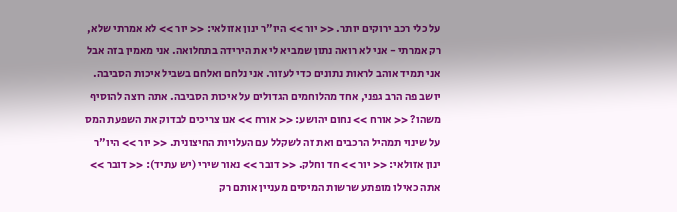על כלי רכב ירוקים יותר. << יור >> היו"ר ינון אזולאי: << יור >> לא אמרתי שלא, רק אמרתי - אני לא רואה נתון שמביא לי את הירידה בתחלואה. אני מאמין בזה אבל אני תמיד אוהב לראות נתונים כדי לעזור. אני נלחם ואלחם בשביל איכות הסביבה. יושב פה הרב גפני, אחד מהלוחמים הגדולים על איכות הסביבה. אתה רוצה להוסיף משהו? << אורח >> נחום יהושע: << אורח >> אנו צריכים לבדוק את השפעת המס על שינוי תמהיל הרכבים ואת זה לשקלל עם העלויות החיצונית. << יור >> היו"ר ינון אזולאי: << יור >> חד וחלק. << דובר >> נאור שירי (יש עתיד): << דובר >> אתה כאילו מופתע שרשות המיסים מעניין אותם רק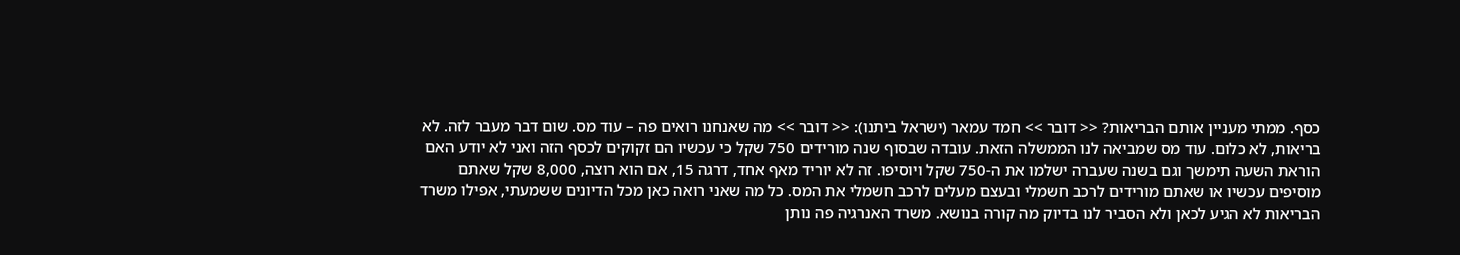כסף. ממתי מעניין אותם הבריאות? << דובר >> חמד עמאר (ישראל ביתנו): << דובר >> מה שאנחנו רואים פה – עוד מס. שום דבר מעבר לזה. לא בריאות, לא כלום. עוד מס שמביאה לנו הממשלה הזאת. עובדה שבסוף שנה מורידים 750 שקל כי עכשיו הם זקוקים לכסף הזה ואני לא יודע האם הוראת השעה תימשך וגם בשנה שעברה ישלמו את ה-750 שקל ויוסיפו. זה לא יוריד מאף אחד, דרגה 15, אם הוא רוצה, 8,000 שקל שאתם מוסיפים עכשיו או שאתם מורידים לרכב חשמלי ובעצם מעלים לרכב חשמלי את המס. כל מה שאני רואה כאן מכל הדיונים ששמעתי, אפילו משרד הבריאות לא הגיע לכאן ולא הסביר לנו בדיוק מה קורה בנושא. משרד האנרגיה פה נותן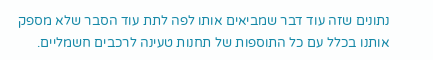נתונים שזה עוד דבר שמביאים אותו לפה לתת עוד הסבר שלא מספק אותנו בכלל עם כל התוספות של תחנות טעינה לרכבים חשמליים.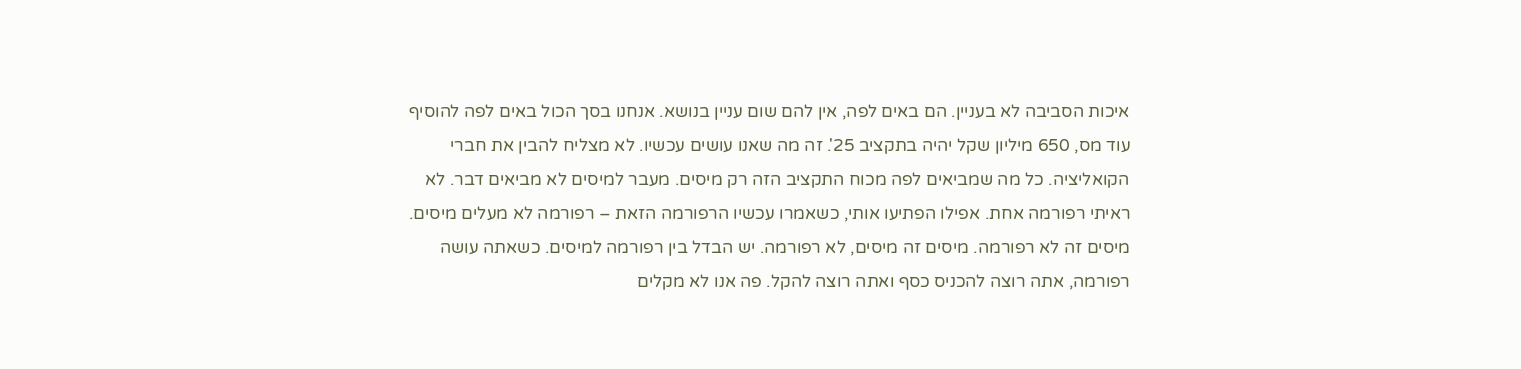איכות הסביבה לא בעניין. הם באים לפה, אין להם שום עניין בנושא. אנחנו בסך הכול באים לפה להוסיף עוד מס, 650 מיליון שקל יהיה בתקציב 25'. זה מה שאנו עושים עכשיו. לא מצליח להבין את חברי הקואליציה. כל מה שמביאים לפה מכוח התקציב הזה רק מיסים. מעבר למיסים לא מביאים דבר. לא ראיתי רפורמה אחת. אפילו הפתיעו אותי, כשאמרו עכשיו הרפורמה הזאת – רפורמה לא מעלים מיסים. מיסים זה לא רפורמה. מיסים זה מיסים, לא רפורמה. יש הבדל בין רפורמה למיסים. כשאתה עושה רפורמה, אתה רוצה להכניס כסף ואתה רוצה להקל. פה אנו לא מקלים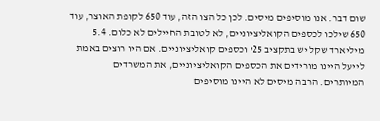שום דבר. אנו מוסיפים מיסים. לכן כל הצו הזה, עוד 650 לקופת האוצר, עוד 650 שילכו לכספים הקואליציוניים, לא לטובת החיילים לא כלום. 5.4 מיליארד שקל יש בתקציב 25' וכספים קואליציוניים. אם היו רוצים באמת לייעל היינו מורידים את הכספים הקואליציוניים, את המשרדים המיותרים. הרבה מיסים לא היינו מוסיפים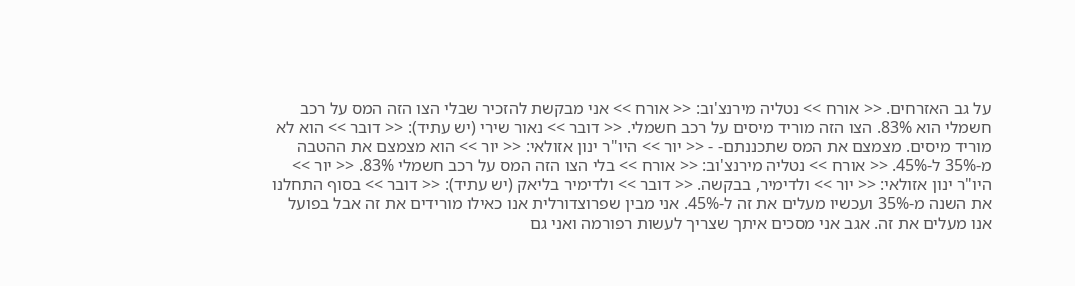על גב האזרחים. << אורח >> נטליה מירנצ'וב: << אורח >> אני מבקשת להזכיר שבלי הצו הזה המס על רכב חשמלי הוא 83%. הצו הזה מוריד מיסים על רכב חשמלי. << דובר >> נאור שירי (יש עתיד): << דובר >> הוא לא מוריד מיסים. מצמצם את המס שתכננתם- - << יור >> היו"ר ינון אזולאי: << יור >> הוא מצמצם את ההטבה מ-35% ל-45%. << אורח >> נטליה מירנצ'וב: << אורח >> בלי הצו הזה המס על רכב חשמלי 83%. << יור >> היו"ר ינון אזולאי: << יור >> ולדימיר, בבקשה. << דובר >> ולדימיר בליאק (יש עתיד): << דובר >> בסוף התחלנו את השנה מ-35% ועכשיו מעלים את זה ל-45%. אני מבין שפרוצדורלית אנו כאילו מורידים את זה אבל בפועל אנו מעלים את זה. אגב אני מסכים איתך שצריך לעשות רפורמה ואני גם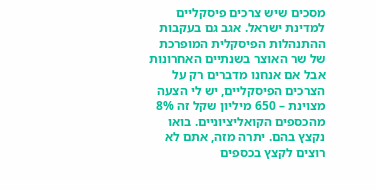מסכים שיש צרכים פיסקליים למדינת ישראל. אגב גם בעקבות ההתנהלות הפיסקלית המופרכת של שר האוצר בשנתיים האחרונות אבל אם אנחנו מדברים רק על הצרכים הפיסקליים, יש לי הצעה מצוינת – 650 מיליון שקל זה 8% מהכספים הקואליציוניים. בואו נקצץ בהם. יתרה מזה, אתם לא רוצים לקצץ בכספים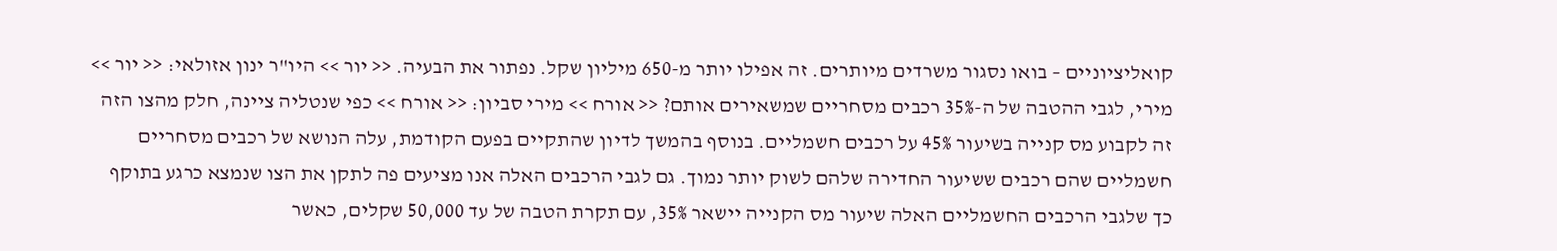קואליציוניים – בואו נסגור משרדים מיותרים. זה אפילו יותר מ-650 מיליון שקל. נפתור את הבעיה. << יור >> היו"ר ינון אזולאי: << יור >> מירי, לגבי ההטבה של ה-35% רכבים מסחריים שמשאירים אותם? << אורח >> מירי סביון: << אורח >> כפי שנטליה ציינה, חלק מהצו הזה זה לקבוע מס קנייה בשיעור 45% על רכבים חשמליים. בנוסף בהמשך לדיון שהתקיים בפעם הקודמת, עלה הנושא של רכבים מסחריים חשמליים שהם רכבים ששיעור החדירה שלהם לשוק יותר נמוך. גם לגבי הרכבים האלה אנו מציעים פה לתקן את הצו שנמצא כרגע בתוקף כך שלגבי הרכבים החשמליים האלה שיעור מס הקנייה יישאר 35%, עם תקרת הטבה של עד 50,000 שקלים, כאשר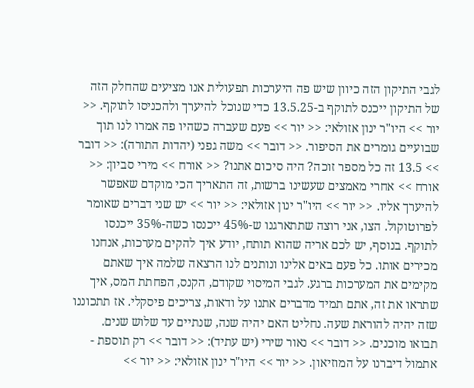לגבי התיקון הזה כיוון שיש פה היערכות תפעולית אנו מציעים שהחלק הזה של התיקון ייכנס לתוקף ב-13.5.25 כדי שנוכל להיערך ולהכניסו לתוקף. << יור >> היו"ר ינון אזולאי: << יור >> פעם שעברה כשהיו פה אמרו לנו תוך שבועיים גומרים את הסיפור. << דובר >> משה גפני (יהדות התורה): << דובר >> 13.5 זה כל מספר זוכה? היה סיכום אתנו? << אורח >> מירי סביון: << אורח >> אחרי מאמצים שעשינו ברשות, זה התאריך הכי מוקדם שאפשר להיערך אליו. << יור >> היו"ר ינון אזולאי: << יור >> יש שני דברים שאומר לפרוטוקול. הצו, אני רוצה שתתארגנו ש-45% ייכנסו כשה-35% ייכנסו לתוקף. בנוסף, יש לכם אריה שהוא תותח, יודע איך להקים מערכות, אנחנו מכירים אותו. כל פעם באים אלינו ונותנים לנו הרצאה שלמה איך שאתם מקימים את המערכות ברגע. לגבי המיסוי שקודם, הקנס, הפחתת המס, איך שתראו את זה, אתם תמיד מדברים אתנו על ודאות, צריכים פיסקלי. אז תתכוננו שזה יהיה להוראת שעה. נחליט האם יהיה שנה, שנתיים עד שלוש שנים. תבואו מוכנים. << דובר >> נאור שירי (יש עתיד): << דובר >> רק תוספת - אתמול דיברנו על המוזיאון. << יור >> היו"ר ינון אזולאי: << יור >>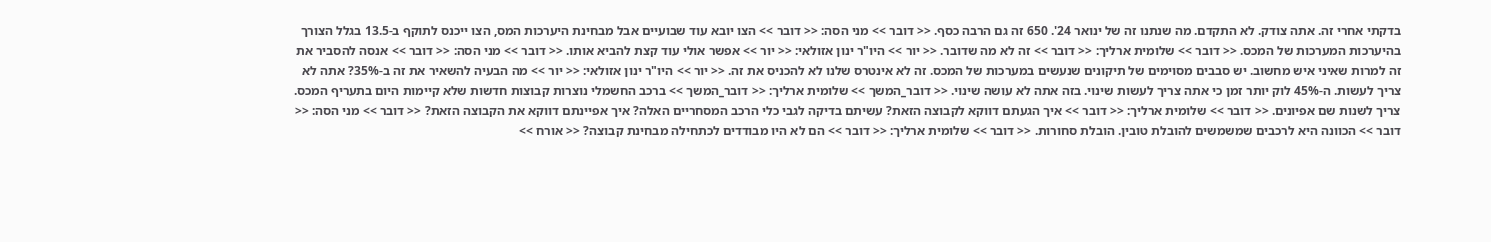בדקתי אחרי זה. אתה צודק. לא התקדם. מה שנתנו זה של ינואר 24'. 650 זה גם הרבה כסף. << דובר >> מני הסה: << דובר >> הצו יובא עוד שבועיים אבל מבחינת היערכות המס, הצו ייכנס לתוקף ב-13.5 בגלל הצורך בהיערכות המערכות של המכס. << דובר >> שלומית ארליך: << דובר >> זה לא מה שדובר. << יור >> היו"ר ינון אזולאי: << יור >> אפשר אולי עוד קצת להביא אותו. << דובר >> מני הסה: << דובר >> אנסה להסביר את זה למרות שאיני איש מחשוב. יש סבבים מסוימים של תיקונים שנעשים במערכות של המכס. זה לא אינטרס שלנו לא להכניס את זה. << יור >> היו"ר ינון אזולאי: << יור >> מה הבעיה להשאיר את זה ב-35%? אתה לא צריך לעשות. ה-45% לוק יותר זמן כי אתה צריך לעשות שינוי. בזה אתה לא עושה שינוי. << דובר_המשך >> שלומית ארליך: << דובר_המשך >> ברכב החשמלי נוצרות קבוצות חדשות שלא קיימות היום בתעריף המכס. צריך לשנות שם אפיונים. << דובר >> שלומית ארליך: << דובר >> איך הגעתם דווקא לקבוצה הזאת? עשיתם בדיקה לגבי כלי הרכב המסחריים האלה? איך אפיינתם דווקא את הקבוצה הזאת? << דובר >> מני הסה: << דובר >> הכוונה היא לרכבים שמשמשים להובלת טובין. הובלת סחורות. << דובר >> שלומית ארליך: << דובר >> הם לא היו מבודדים לכתחילה מבחינת קבוצה? << אורח >>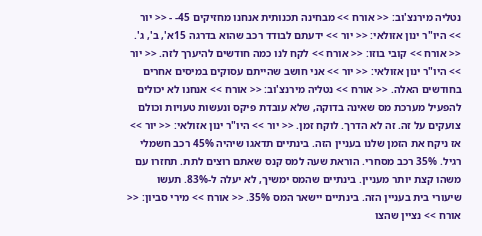נטליה מירנצ'וב: << אורח >> מבחינה תכנותית אנחנו מחזיקים 45- - << יור >> היו"ר ינון אזולאי: << יור >> ידעתם לבודד רכב שהוא בדרגה 15א', ב', ג'. << אורח >> קובי בוזו: << אורח >> לקח לנו כמה חודשים להיערך לזה. << יור >> היו"ר ינון אזולאי: << יור >> אני חושב שהייתם עסוקים במיסים אחרים בחודשים האלה. << אורח >> נטליה מירנצ'וב: << אורח >> אנחנו לא יכולים להפעיל מערכת מס שאינה בדוקה, שלא עובדת פיקס ונעשות טעויות וכולם צועקים על זה. זה לא הדרך. לוקח זמן. << יור >> היו"ר ינון אזולאי: << יור >> אז ניקח את הזמן שלנו בעניין הזה. בינתיים תדאגו שיהיה 45% רכב חשמלי רגיל. 35% רכב מסחרי. הוראת שעה למס קנס שאתם רוצים לתת. תחזרו עם משהו קצת יותר מעניין. בינתיים שהמס ימשיך, לא יעלה ל-83%. תעשו שיעורי בית בעניין הזה. בינתיים יישאר המס 35%. << אורח >> מירי סביון: << אורח >> נציין שהצו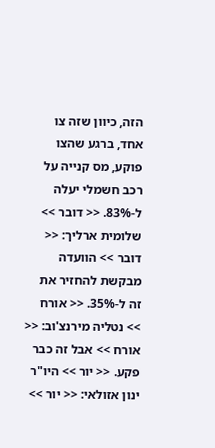הזה, כיוון שזה צו אחד, ברגע שהצו פוקע, מס קנייה על רכב חשמלי יעלה ל-83%. << דובר >> שלומית ארליך: << דובר >> הוועדה מבקשת להחזיר את זה ל-35%. << אורח >> נטליה מירנצ'וב: << אורח >> אבל זה כבר פקע. << יור >> היו"ר ינון אזולאי: << יור >>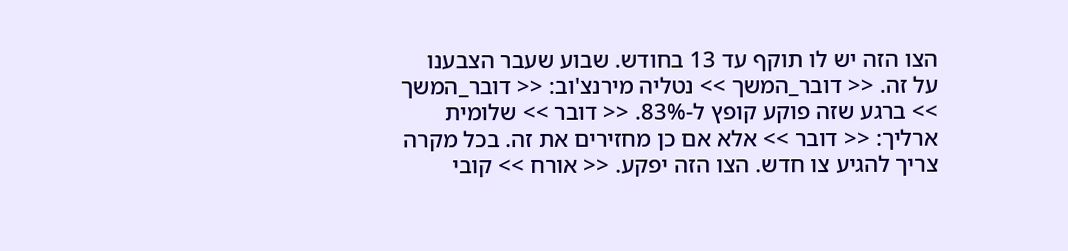הצו הזה יש לו תוקף עד 13 בחודש. שבוע שעבר הצבענו על זה. << דובר_המשך >> נטליה מירנצ'וב: << דובר_המשך >> ברגע שזה פוקע קופץ ל-83%. << דובר >> שלומית ארליך: << דובר >> אלא אם כן מחזירים את זה. בכל מקרה צריך להגיע צו חדש. הצו הזה יפקע. << אורח >> קובי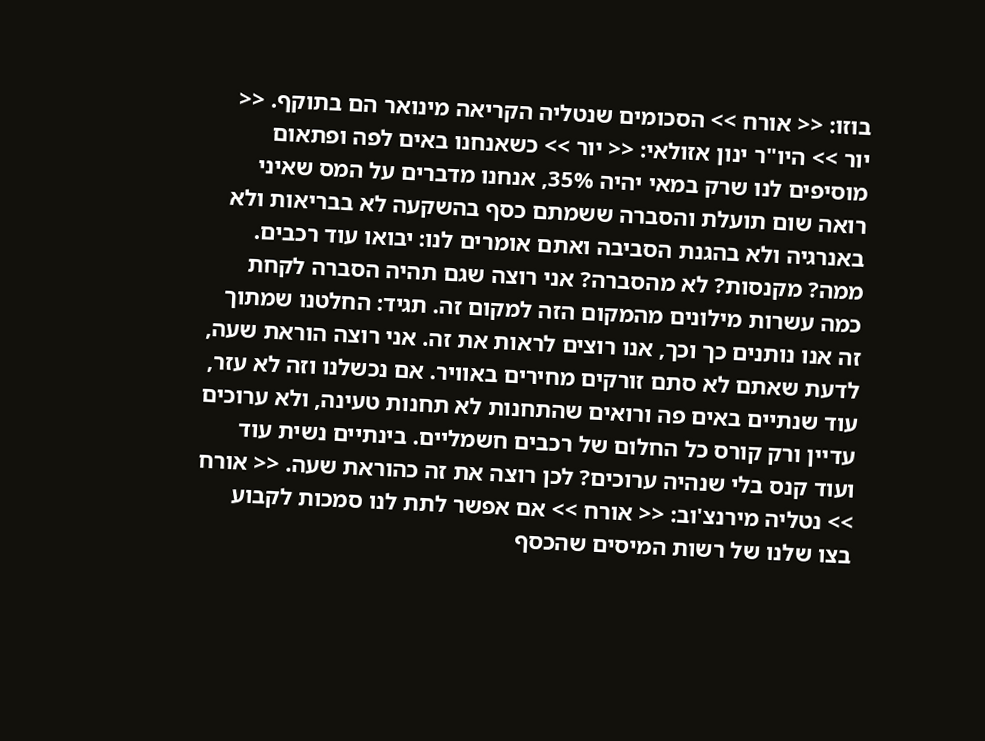בוזו: << אורח >> הסכומים שנטליה הקריאה מינואר הם בתוקף. << יור >> היו"ר ינון אזולאי: << יור >> כשאנחנו באים לפה ופתאום מוסיפים לנו שרק במאי יהיה 35%, אנחנו מדברים על המס שאיני רואה שום תועלת והסברה ששמתם כסף בהשקעה לא בבריאות ולא באנרגיה ולא בהגנת הסביבה ואתם אומרים לנו: יבואו עוד רכבים. ממה? מקנסות? לא מהסברה? אני רוצה שגם תהיה הסברה לקחת כמה עשרות מילונים מהמקום הזה למקום זה. תגיד: החלטנו שמתוך זה אנו נותנים כך וכך, אנו רוצים לראות את זה. אני רוצה הוראת שעה, לדעת שאתם לא סתם זורקים מחירים באוויר. אם נכשלנו וזה לא עזר, עוד שנתיים באים פה ורואים שהתחנות לא תחנות טעינה, ולא ערוכים עדיין ורק קורס כל החלום של רכבים חשמליים. בינתיים נשית עוד ועוד קנס בלי שנהיה ערוכים? לכן רוצה את זה כהוראת שעה. << אורח >> נטליה מירנצ'וב: << אורח >> אם אפשר לתת לנו סמכות לקבוע בצו שלנו של רשות המיסים שהכסף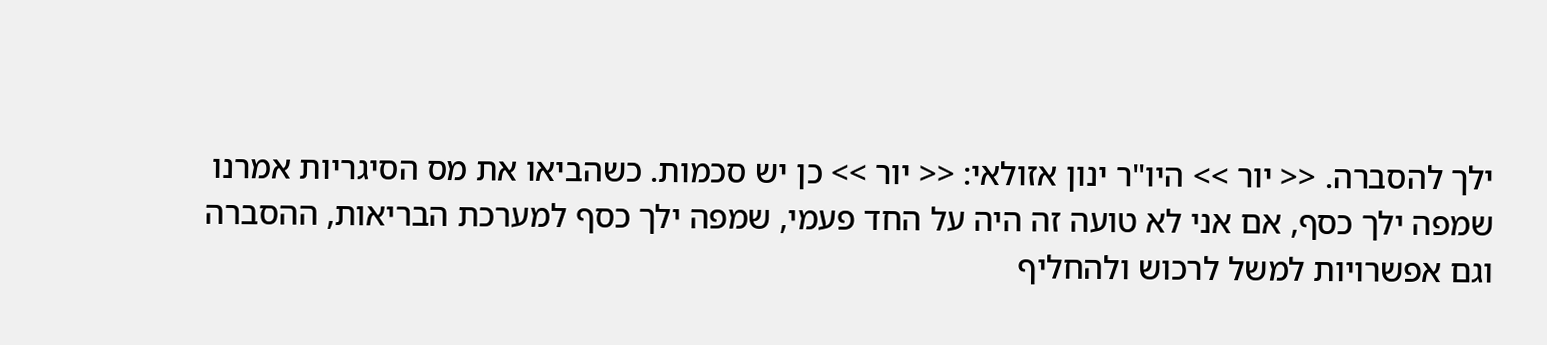ילך להסברה. << יור >> היו"ר ינון אזולאי: << יור >> כן יש סכמות. כשהביאו את מס הסיגריות אמרנו שמפה ילך כסף, אם אני לא טועה זה היה על החד פעמי, שמפה ילך כסף למערכת הבריאות, ההסברה וגם אפשרויות למשל לרכוש ולהחליף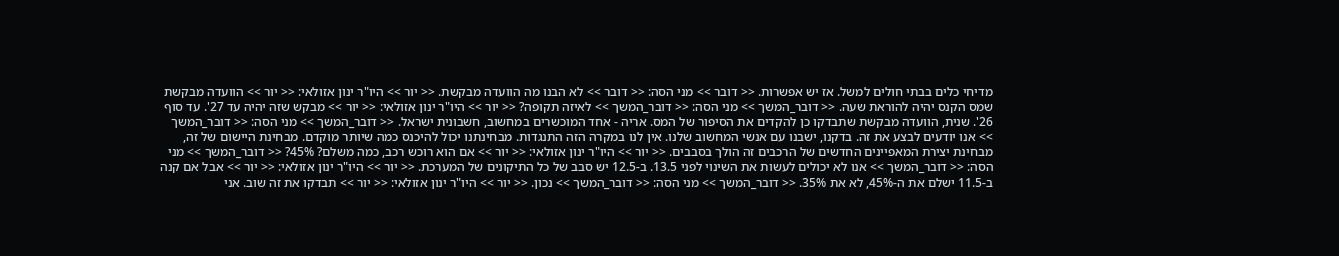מדיחי כלים בבתי חולים למשל. אז יש אפשרות. << דובר >> מני הסה: << דובר >> לא הבנו מה הוועדה מבקשת. << יור >> היו"ר ינון אזולאי: << יור >> הוועדה מבקשת שמס הקנס יהיה להוראת שעה. << דובר_המשך >> מני הסה: << דובר_המשך >> לאיזה תקופה? << יור >> היו"ר ינון אזולאי: << יור >> מבקש שזה יהיה עד 27'. עד סוף 26'. שנית, הוועדה מבקשת שתבדקו כן להקדים את הסיפור של המס. אריה - אחד המוכשרים במחשוב, חשבונית ישראל. << דובר_המשך >> מני הסה: << דובר_המשך >> אנו יודעים לבצע את זה. בדקנו, ישבנו עם אנשי המחשוב שלנו. אין לנו במקרה הזה התנגדות. מבחינתנו יכול להיכנס כמה שיותר מוקדם. מבחינת היישום של זה, מבחינת יצירת המאפיינים החדשים של הרכבים זה הולך בסבבים. << יור >> היו"ר ינון אזולאי: << יור >> אם הוא רוכש רכב, כמה משלם? 45%? << דובר_המשך >> מני הסה: << דובר_המשך >> אנו לא יכולים לעשות את השינוי לפני 13.5. ב-12.5 יש סבב של כל התיקונים של המערכת. << יור >> היו"ר ינון אזולאי: << יור >> אבל אם קנה ב-11.5 ישלם את ה-45%, לא את 35%. << דובר_המשך >> מני הסה: << דובר_המשך >> נכון. << יור >> היו"ר ינון אזולאי: << יור >> תבדקו את זה שוב. אני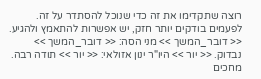רוצה שתקדימו את זה כדי שנוכל להסתדר על זה. לפעמים בודקים יותר חזק, יש אפשרות להתאמץ ולהגיע. << דובר_המשך >> מני הסה: << דובר_המשך >> נבדוק. << יור >> היו"ר ינון אזולאי: << יור >> תודה רבה. מחכים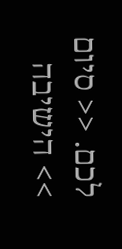לכם. << סיום >> הישיבה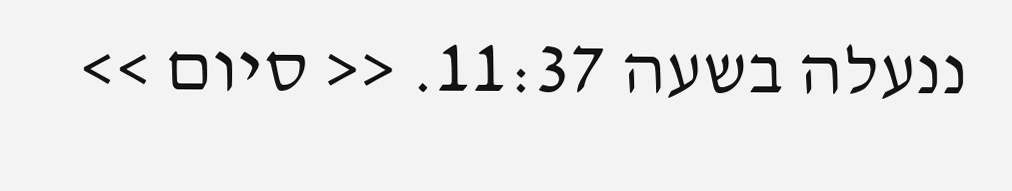ננעלה בשעה 11:37. << סיום >>